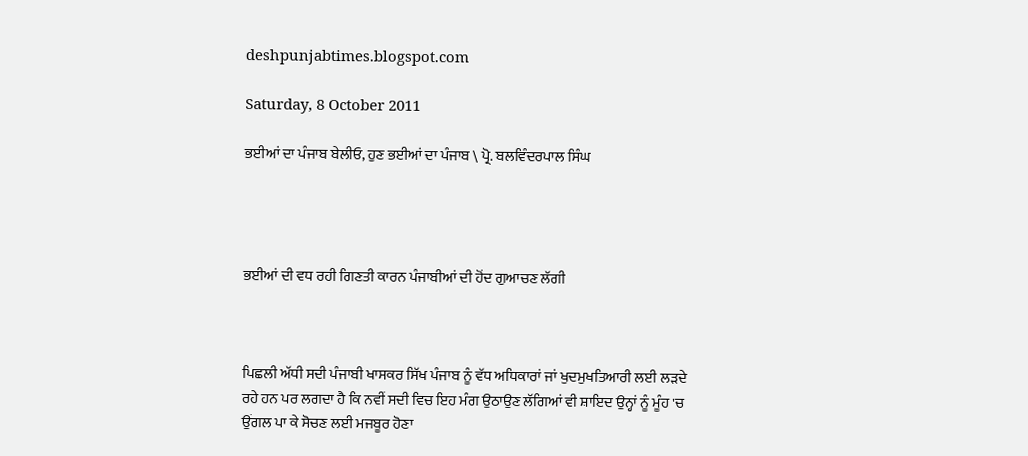deshpunjabtimes.blogspot.com

Saturday, 8 October 2011

ਭਈਆਂ ਦਾ ਪੰਜਾਬ ਬੇਲੀਓ, ਹੁਣ ਭਈਆਂ ਦਾ ਪੰਜਾਬ \ ਪ੍ਰੋ. ਬਲਵਿੰਦਰਪਾਲ ਸਿੰਘ




ਭਈਆਂ ਦੀ ਵਧ ਰਹੀ ਗਿਣਤੀ ਕਾਰਨ ਪੰਜਾਬੀਆਂ ਦੀ ਹੋਂਦ ਗੁਆਚਣ ਲੱਗੀ



ਪਿਛਲੀ ਅੱਧੀ ਸਦੀ ਪੰਜਾਬੀ ਖਾਸਕਰ ਸਿੱਖ ਪੰਜਾਬ ਨੂੰ ਵੱਧ ਅਧਿਕਾਰਾਂ ਜਾਂ ਖੁਦਮੁਖਤਿਆਰੀ ਲਈ ਲੜਦੇ ਰਹੇ ਹਨ ਪਰ ਲਗਦਾ ਹੈ ਕਿ ਨਵੀਂ ਸਦੀ ਵਿਚ ਇਹ ਮੰਗ ਉਠਾਉਣ ਲੱਗਿਆਂ ਵੀ ਸ਼ਾਇਦ ਉਨ੍ਹਾਂ ਨੂੰ ਮੂੰਹ 'ਚ ਉਂਗਲ ਪਾ ਕੇ ਸੋਚਣ ਲਈ ਮਜਬੂਰ ਹੋਣਾ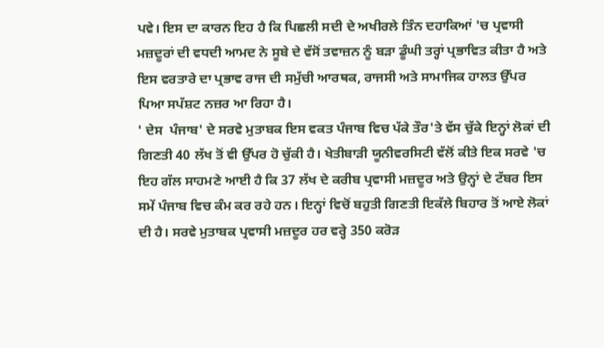ਪਵੇ। ਇਸ ਦਾ ਕਾਰਨ ਇਹ ਹੈ ਕਿ ਪਿਛਲੀ ਸਦੀ ਦੇ ਅਖੀਰਲੇ ਤਿੰਨ ਦਹਾਕਿਆਂ 'ਚ ਪ੍ਰਵਾਸੀ ਮਜ਼ਦੂਰਾਂ ਦੀ ਵਧਦੀ ਆਮਦ ਨੇ ਸੂਬੇ ਦੇ ਵੱਸੋਂ ਤਵਾਜ਼ਨ ਨੂੰ ਬੜਾ ਡੂੰਘੀ ਤਰ੍ਹਾਂ ਪ੍ਰਭਾਵਿਤ ਕੀਤਾ ਹੈ ਅਤੇ ਇਸ ਵਰਤਾਰੇ ਦਾ ਪ੍ਰਭਾਵ ਰਾਜ ਦੀ ਸਮੁੱਚੀ ਆਰਥਕ, ਰਾਜਸੀ ਅਤੇ ਸਾਮਾਜਿਕ ਹਾਲਤ ਉੱਪਰ ਪਿਆ ਸਪੱਸ਼ਟ ਨਜ਼ਰ ਆ ਰਿਹਾ ਹੈ।
' ਦੇਸ  ਪੰਜਾਬ' ਦੇ ਸਰਵੇ ਮੁਤਾਬਕ ਇਸ ਵਕਤ ਪੰਜਾਬ ਵਿਚ ਪੱਕੇ ਤੌਰ'ਤੇ ਵੱਸ ਚੁੱਕੇ ਇਨ੍ਹਾਂ ਲੋਕਾਂ ਦੀ ਗਿਣਤੀ 40 ਲੱਖ ਤੋਂ ਵੀ ਉੱਪਰ ਹੋ ਚੁੱਕੀ ਹੈ। ਖੇਤੀਬਾੜੀ ਯੂਨੀਵਰਸਿਟੀ ਵੱਲੋਂ ਕੀਤੇ ਇਕ ਸਰਵੇ 'ਚ ਇਹ ਗੱਲ ਸਾਹਮਣੇ ਆਈ ਹੈ ਕਿ 37 ਲੱਖ ਦੇ ਕਰੀਬ ਪ੍ਰਵਾਸੀ ਮਜ਼ਦੂਰ ਅਤੇ ਉਨ੍ਹਾਂ ਦੇ ਟੱਬਰ ਇਸ ਸਮੇਂ ਪੰਜਾਬ ਵਿਚ ਕੰਮ ਕਰ ਰਹੇ ਹਨ। ਇਨ੍ਹਾਂ ਵਿਚੋਂ ਬਹੁਤੀ ਗਿਣਤੀ ਇਕੱਲੇ ਬਿਹਾਰ ਤੋਂ ਆਏ ਲੋਕਾਂ ਦੀ ਹੈ। ਸਰਵੇ ਮੁਤਾਬਕ ਪ੍ਰਵਾਸੀ ਮਜ਼ਦੂਰ ਹਰ ਵਰ੍ਹੇ 350 ਕਰੋੜ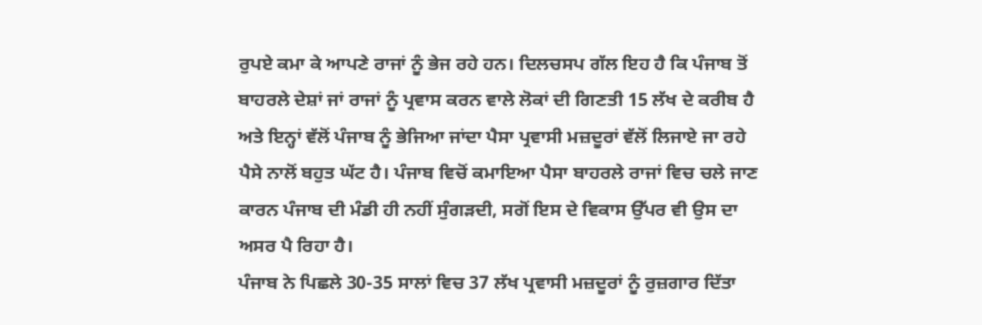ਰੁਪਏ ਕਮਾ ਕੇ ਆਪਣੇ ਰਾਜਾਂ ਨੂੰ ਭੇਜ ਰਹੇ ਹਨ। ਦਿਲਚਸਪ ਗੱਲ ਇਹ ਹੈ ਕਿ ਪੰਜਾਬ ਤੋਂ ਬਾਹਰਲੇ ਦੇਸ਼ਾਂ ਜਾਂ ਰਾਜਾਂ ਨੂੰ ਪ੍ਰਵਾਸ ਕਰਨ ਵਾਲੇ ਲੋਕਾਂ ਦੀ ਗਿਣਤੀ 15 ਲੱਖ ਦੇ ਕਰੀਬ ਹੈ ਅਤੇ ਇਨ੍ਹਾਂ ਵੱਲੋਂ ਪੰਜਾਬ ਨੂੰ ਭੇਜਿਆ ਜਾਂਦਾ ਪੈਸਾ ਪ੍ਰਵਾਸੀ ਮਜ਼ਦੂਰਾਂ ਵੱਲੋਂ ਲਿਜਾਏ ਜਾ ਰਹੇ ਪੈਸੇ ਨਾਲੋਂ ਬਹੁਤ ਘੱਟ ਹੈ। ਪੰਜਾਬ ਵਿਚੋਂ ਕਮਾਇਆ ਪੈਸਾ ਬਾਹਰਲੇ ਰਾਜਾਂ ਵਿਚ ਚਲੇ ਜਾਣ ਕਾਰਨ ਪੰਜਾਬ ਦੀ ਮੰਡੀ ਹੀ ਨਹੀਂ ਸੁੰਗੜਦੀ, ਸਗੋਂ ਇਸ ਦੇ ਵਿਕਾਸ ਉੱਪਰ ਵੀ ਉਸ ਦਾ ਅਸਰ ਪੈ ਰਿਹਾ ਹੈ।
ਪੰਜਾਬ ਨੇ ਪਿਛਲੇ 30-35 ਸਾਲਾਂ ਵਿਚ 37 ਲੱਖ ਪ੍ਰਵਾਸੀ ਮਜ਼ਦੂਰਾਂ ਨੂੰ ਰੁਜ਼ਗਾਰ ਦਿੱਤਾ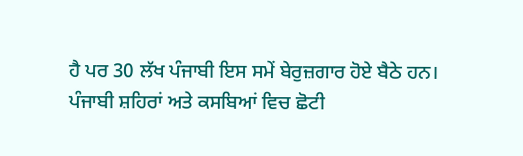ਹੈ ਪਰ 30 ਲੱਖ ਪੰਜਾਬੀ ਇਸ ਸਮੇਂ ਬੇਰੁਜ਼ਗਾਰ ਹੋਏ ਬੈਠੇ ਹਨ। ਪੰਜਾਬੀ ਸ਼ਹਿਰਾਂ ਅਤੇ ਕਸਬਿਆਂ ਵਿਚ ਛੋਟੀ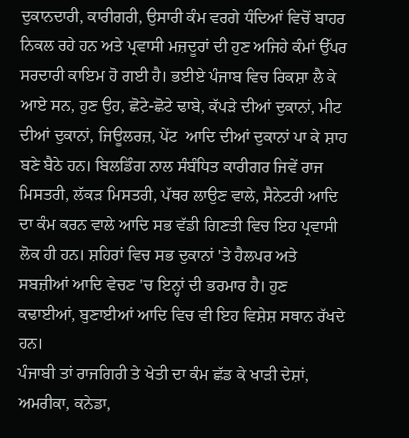ਦੁਕਾਨਦਾਰੀ, ਕਾਰੀਗਰੀ, ਉਸਾਰੀ ਕੰਮ ਵਰਗੇ ਧੰਦਿਆਂ ਵਿਚੋਂ ਬਾਹਰ ਨਿਕਲ ਰਹੇ ਹਨ ਅਤੇ ਪ੍ਰਵਾਸੀ ਮਜ਼ਦੂਰਾਂ ਦੀ ਹੁਣ ਅਜਿਹੇ ਕੰਮਾਂ ਉੱਪਰ ਸਰਦਾਰੀ ਕਾਇਮ ਹੋ ਗਈ ਹੈ। ਭਈਏ ਪੰਜਾਬ ਵਿਚ ਰਿਕਸ਼ਾ ਲੈ ਕੇ ਆਏ ਸਨ, ਹੁਣ ਉਹ, ਛੋਟੇ-ਛੋਟੇ ਢਾਬੇ, ਕੱਪੜੇ ਦੀਆਂ ਦੁਕਾਨਾਂ, ਮੀਟ ਦੀਆਂ ਦੁਕਾਨਾਂ, ਜਿਊਲਰਜ਼, ਪੇਂਟ  ਆਦਿ ਦੀਆਂ ਦੁਕਾਨਾਂ ਪਾ ਕੇ ਸ਼ਾਹ ਬਣੇ ਬੈਠੇ ਹਨ। ਬਿਲਡਿੰਗ ਨਾਲ ਸੰਬੰਧਿਤ ਕਾਰੀਗਰ ਜਿਵੇਂ ਰਾਜ ਮਿਸਤਰੀ, ਲੱਕੜ ਮਿਸਤਰੀ, ਪੱਥਰ ਲਾਉਣ ਵਾਲੇ, ਸੈਨੇਟਰੀ ਆਦਿ ਦਾ ਕੰਮ ਕਰਨ ਵਾਲੇ ਆਦਿ ਸਭ ਵੱਡੀ ਗਿਣਤੀ ਵਿਚ ਇਹ ਪ੍ਰਵਾਸੀ ਲੋਕ ਹੀ ਹਨ। ਸ਼ਹਿਰਾਂ ਵਿਚ ਸਭ ਦੁਕਾਨਾਂ 'ਤੇ ਹੈਲਪਰ ਅਤੇ ਸਬਜ਼ੀਆਂ ਆਦਿ ਵੇਚਣ 'ਚ ਇਨ੍ਹਾਂ ਦੀ ਭਰਮਾਰ ਹੈ। ਹੁਣ ਕਢਾਈਆਂ, ਬੁਣਾਈਆਂ ਆਦਿ ਵਿਚ ਵੀ ਇਹ ਵਿਸ਼ੇਸ਼ ਸਥਾਨ ਰੱਖਦੇ ਹਨ।
ਪੰਜਾਬੀ ਤਾਂ ਰਾਜਗਿਰੀ ਤੇ ਖੇਤੀ ਦਾ ਕੰਮ ਛੱਡ ਕੇ ਖਾੜੀ ਦੇਸ਼ਾਂ, ਅਮਰੀਕਾ, ਕਨੇਡਾ,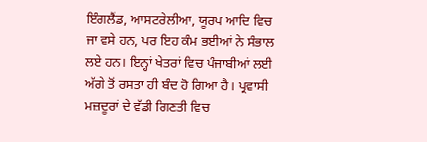ਇੰਗਲੈਂਡ, ਆਸਟਰੇਲੀਆ, ਯੂਰਪ ਆਦਿ ਵਿਚ ਜਾ ਵਸੇ ਹਨ, ਪਰ ਇਹ ਕੰਮ ਭਈਆਂ ਨੇ ਸੰਭਾਲ ਲਏ ਹਨ। ਇਨ੍ਹਾਂ ਖੇਤਰਾਂ ਵਿਚ ਪੰਜਾਬੀਆਂ ਲਈ ਅੱਗੇ ਤੋਂ ਰਸਤਾ ਹੀ ਬੰਦ ਹੋ ਗਿਆ ਹੈ। ਪ੍ਰਵਾਸੀ ਮਜ਼ਦੂਰਾਂ ਦੇ ਵੱਡੀ ਗਿਣਤੀ ਵਿਚ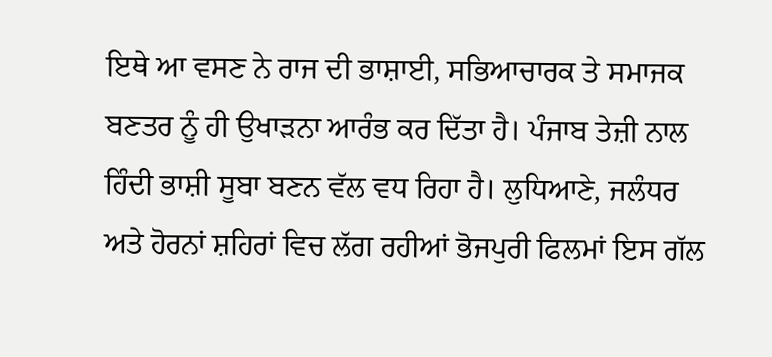ਇਥੇ ਆ ਵਸਣ ਨੇ ਰਾਜ ਦੀ ਭਾਸ਼ਾਈ, ਸਭਿਆਚਾਰਕ ਤੇ ਸਮਾਜਕ ਬਣਤਰ ਨੂੰ ਹੀ ਉਖਾੜਨਾ ਆਰੰਭ ਕਰ ਦਿੱਤਾ ਹੈ। ਪੰਜਾਬ ਤੇਜ਼ੀ ਨਾਲ ਹਿੰਦੀ ਭਾਸ਼ੀ ਸੂਬਾ ਬਣਨ ਵੱਲ ਵਧ ਰਿਹਾ ਹੈ। ਲੁਧਿਆਣੇ, ਜਲੰਧਰ ਅਤੇ ਹੋਰਨਾਂ ਸ਼ਹਿਰਾਂ ਵਿਚ ਲੱਗ ਰਹੀਆਂ ਭੋਜਪੁਰੀ ਫਿਲਮਾਂ ਇਸ ਗੱਲ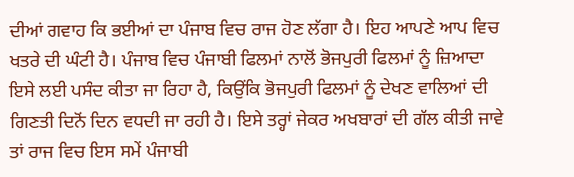ਦੀਆਂ ਗਵਾਹ ਕਿ ਭਈਆਂ ਦਾ ਪੰਜਾਬ ਵਿਚ ਰਾਜ ਹੋਣ ਲੱਗਾ ਹੈ। ਇਹ ਆਪਣੇ ਆਪ ਵਿਚ ਖਤਰੇ ਦੀ ਘੰਟੀ ਹੈ। ਪੰਜਾਬ ਵਿਚ ਪੰਜਾਬੀ ਫਿਲਮਾਂ ਨਾਲੋਂ ਭੋਜਪੁਰੀ ਫਿਲਮਾਂ ਨੂੰ ਜ਼ਿਆਦਾ ਇਸੇ ਲਈ ਪਸੰਦ ਕੀਤਾ ਜਾ ਰਿਹਾ ਹੈ, ਕਿਉਂਕਿ ਭੋਜਪੁਰੀ ਫਿਲਮਾਂ ਨੂੰ ਦੇਖਣ ਵਾਲਿਆਂ ਦੀ ਗਿਣਤੀ ਦਿਨੋਂ ਦਿਨ ਵਧਦੀ ਜਾ ਰਹੀ ਹੈ। ਇਸੇ ਤਰ੍ਹਾਂ ਜੇਕਰ ਅਖਬਾਰਾਂ ਦੀ ਗੱਲ ਕੀਤੀ ਜਾਵੇ ਤਾਂ ਰਾਜ ਵਿਚ ਇਸ ਸਮੇਂ ਪੰਜਾਬੀ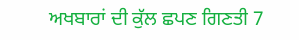ਅਖਬਾਰਾਂ ਦੀ ਕੁੱਲ ਛਪਣ ਗਿਣਤੀ 7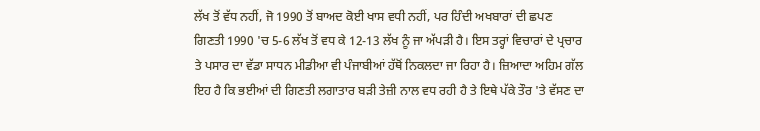ਲੱਖ ਤੋਂ ਵੱਧ ਨਹੀਂ, ਜੋ 1990 ਤੋਂ ਬਾਅਦ ਕੋਈ ਖਾਸ ਵਧੀ ਨਹੀਂ, ਪਰ ਹਿੰਦੀ ਅਖਬਾਰਾਂ ਦੀ ਛਪਣ ਗਿਣਤੀ 1990 'ਚ 5-6 ਲੱਖ ਤੋਂ ਵਧ ਕੇ 12-13 ਲੱਖ ਨੂੰ ਜਾ ਅੱਪੜੀ ਹੈ। ਇਸ ਤਰ੍ਹਾਂ ਵਿਚਾਰਾਂ ਦੇ ਪ੍ਰਚਾਰ ਤੇ ਪਸਾਰ ਦਾ ਵੱਡਾ ਸਾਧਨ ਮੀਡੀਆ ਵੀ ਪੰਜਾਬੀਆਂ ਹੱਥੋਂ ਨਿਕਲਦਾ ਜਾ ਰਿਹਾ ਹੈ। ਜ਼ਿਆਦਾ ਅਹਿਮ ਗੱਲ ਇਹ ਹੈ ਕਿ ਭਈਆਂ ਦੀ ਗਿਣਤੀ ਲਗਾਤਾਰ ਬੜੀ ਤੇਜ਼ੀ ਨਾਲ ਵਧ ਰਹੀ ਹੈ ਤੇ ਇਥੇ ਪੱਕੇ ਤੌਰ 'ਤੇ ਵੱਸਣ ਦਾ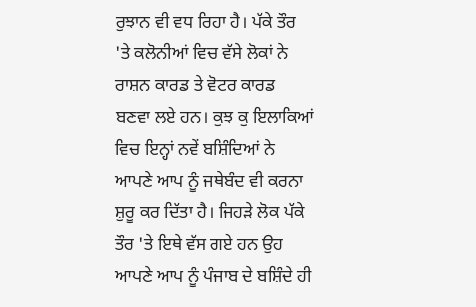ਰੁਝਾਨ ਵੀ ਵਧ ਰਿਹਾ ਹੈ। ਪੱਕੇ ਤੌਰ 'ਤੇ ਕਲੋਨੀਆਂ ਵਿਚ ਵੱਸੇ ਲੋਕਾਂ ਨੇ ਰਾਸ਼ਨ ਕਾਰਡ ਤੇ ਵੋਟਰ ਕਾਰਡ ਬਣਵਾ ਲਏ ਹਨ। ਕੁਝ ਕੁ ਇਲਾਕਿਆਂ ਵਿਚ ਇਨ੍ਹਾਂ ਨਵੇਂ ਬਸ਼ਿੰਦਿਆਂ ਨੇ ਆਪਣੇ ਆਪ ਨੂੰ ਜਥੇਬੰਦ ਵੀ ਕਰਨਾ ਸ਼ੁਰੂ ਕਰ ਦਿੱਤਾ ਹੈ। ਜਿਹੜੇ ਲੋਕ ਪੱਕੇ ਤੌਰ 'ਤੇ ਇਥੇ ਵੱਸ ਗਏ ਹਨ ਉਹ ਆਪਣੇ ਆਪ ਨੂੰ ਪੰਜਾਬ ਦੇ ਬਸ਼ਿੰਦੇ ਹੀ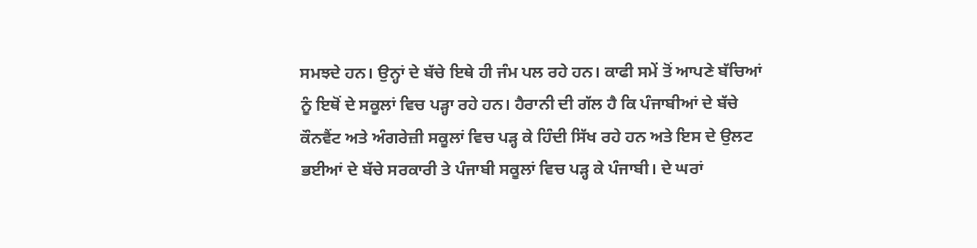ਸਮਝਦੇ ਹਨ। ਉਨ੍ਹਾਂ ਦੇ ਬੱਚੇ ਇਥੇ ਹੀ ਜੰਮ ਪਲ ਰਹੇ ਹਨ। ਕਾਫੀ ਸਮੇਂ ਤੋਂ ਆਪਣੇ ਬੱਚਿਆਂ ਨੂੰ ਇਥੋਂ ਦੇ ਸਕੂਲਾਂ ਵਿਚ ਪੜ੍ਹਾ ਰਹੇ ਹਨ। ਹੈਰਾਨੀ ਦੀ ਗੱਲ ਹੈ ਕਿ ਪੰਜਾਬੀਆਂ ਦੇ ਬੱਚੇ ਕੌਨਵੈਂਟ ਅਤੇ ਅੰਗਰੇਜ਼ੀ ਸਕੂਲਾਂ ਵਿਚ ਪੜ੍ਹ ਕੇ ਹਿੰਦੀ ਸਿੱਖ ਰਹੇ ਹਨ ਅਤੇ ਇਸ ਦੇ ਉਲਟ ਭਈਆਂ ਦੇ ਬੱਚੇ ਸਰਕਾਰੀ ਤੇ ਪੰਜਾਬੀ ਸਕੂਲਾਂ ਵਿਚ ਪੜ੍ਹ ਕੇ ਪੰਜਾਬੀ। ਦੇ ਘਰਾਂ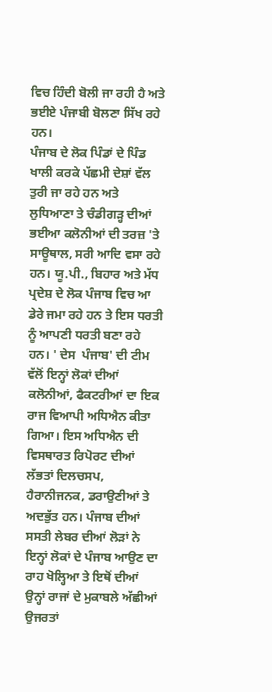ਵਿਚ ਹਿੰਦੀ ਬੋਲੀ ਜਾ ਰਹੀ ਹੈ ਅਤੇ ਭਈਏ ਪੰਜਾਬੀ ਬੋਲਣਾ ਸਿੱਖ ਰਹੇ ਹਨ।
ਪੰਜਾਬ ਦੇ ਲੋਕ ਪਿੰਡਾਂ ਦੇ ਪਿੰਡ ਖਾਲੀ ਕਰਕੇ ਪੱਛਮੀ ਦੇਸ਼ਾਂ ਵੱਲ ਤੁਰੀ ਜਾ ਰਹੇ ਹਨ ਅਤੇ ਲੁਧਿਆਣਾ ਤੇ ਚੰਡੀਗੜ੍ਹ ਦੀਆਂ ਭਈਆ ਕਲੋਨੀਆਂ ਦੀ ਤਰਜ਼ 'ਤੇ ਸਾਊਥਾਲ, ਸਰੀ ਆਦਿ ਵਸਾ ਰਹੇ ਹਨ। ਯੂ.ਪੀ., ਬਿਹਾਰ ਅਤੇ ਮੱਧ ਪ੍ਰਦੇਸ਼ ਦੇ ਲੋਕ ਪੰਜਾਬ ਵਿਚ ਆ ਡੇਰੇ ਜਮਾ ਰਹੇ ਹਨ ਤੇ ਇਸ ਧਰਤੀ ਨੂੰ ਆਪਣੀ ਧਰਤੀ ਬਣਾ ਰਹੇ ਹਨ। ' ਦੇਸ  ਪੰਜਾਬ' ਦੀ ਟੀਮ ਵੱਲੋਂ ਇਨ੍ਹਾਂ ਲੋਕਾਂ ਦੀਆਂ ਕਲੋਨੀਆਂ, ਫੈਕਟਰੀਆਂ ਦਾ ਇਕ ਰਾਜ ਵਿਆਪੀ ਅਧਿਐਨ ਕੀਤਾ ਗਿਆ। ਇਸ ਅਧਿਐਨ ਦੀ ਵਿਸਥਾਰਤ ਰਿਪੋਰਟ ਦੀਆਂ ਲੱਭਤਾਂ ਦਿਲਚਸਪ, ਹੈਰਾਨੀਜਨਕ, ਡਰਾਉਣੀਆਂ ਤੇ ਅਦਭੁੱਤ ਹਨ। ਪੰਜਾਬ ਦੀਆਂ ਸਸਤੀ ਲੇਬਰ ਦੀਆਂ ਲੋੜਾਂ ਨੇ ਇਨ੍ਹਾਂ ਲੋਕਾਂ ਦੇ ਪੰਜਾਬ ਆਉਣ ਦਾ ਰਾਹ ਖੋਲ੍ਹਿਆ ਤੇ ਇਥੋਂ ਦੀਆਂ ਉਨ੍ਹਾਂ ਰਾਜਾਂ ਦੇ ਮੁਕਾਬਲੇ ਅੱਛੀਆਂ ਉਜਰਤਾਂ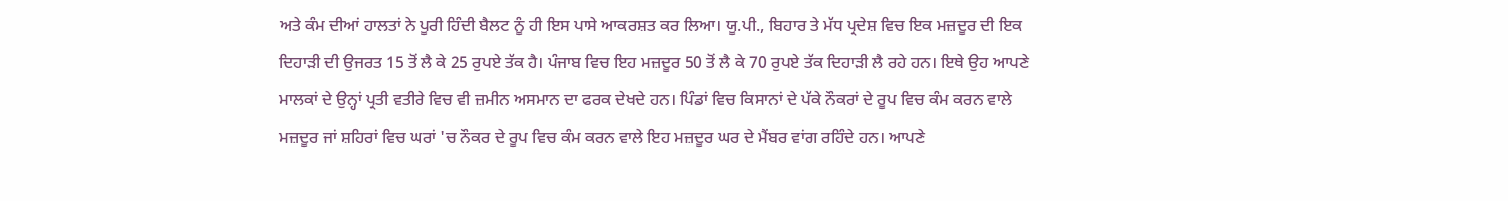ਅਤੇ ਕੰਮ ਦੀਆਂ ਹਾਲਤਾਂ ਨੇ ਪੂਰੀ ਹਿੰਦੀ ਬੈਲਟ ਨੂੰ ਹੀ ਇਸ ਪਾਸੇ ਆਕਰਸ਼ਤ ਕਰ ਲਿਆ। ਯੂ.ਪੀ., ਬਿਹਾਰ ਤੇ ਮੱਧ ਪ੍ਰਦੇਸ਼ ਵਿਚ ਇਕ ਮਜ਼ਦੂਰ ਦੀ ਇਕ ਦਿਹਾੜੀ ਦੀ ਉਜਰਤ 15 ਤੋਂ ਲੈ ਕੇ 25 ਰੁਪਏ ਤੱਕ ਹੈ। ਪੰਜਾਬ ਵਿਚ ਇਹ ਮਜ਼ਦੂਰ 50 ਤੋਂ ਲੈ ਕੇ 70 ਰੁਪਏ ਤੱਕ ਦਿਹਾੜੀ ਲੈ ਰਹੇ ਹਨ। ਇਥੇ ਉਹ ਆਪਣੇ ਮਾਲਕਾਂ ਦੇ ਉਨ੍ਹਾਂ ਪ੍ਰਤੀ ਵਤੀਰੇ ਵਿਚ ਵੀ ਜ਼ਮੀਨ ਅਸਮਾਨ ਦਾ ਫਰਕ ਦੇਖਦੇ ਹਨ। ਪਿੰਡਾਂ ਵਿਚ ਕਿਸਾਨਾਂ ਦੇ ਪੱਕੇ ਨੌਕਰਾਂ ਦੇ ਰੂਪ ਵਿਚ ਕੰਮ ਕਰਨ ਵਾਲੇ ਮਜ਼ਦੂਰ ਜਾਂ ਸ਼ਹਿਰਾਂ ਵਿਚ ਘਰਾਂ 'ਚ ਨੌਕਰ ਦੇ ਰੂਪ ਵਿਚ ਕੰਮ ਕਰਨ ਵਾਲੇ ਇਹ ਮਜ਼ਦੂਰ ਘਰ ਦੇ ਮੈਂਬਰ ਵਾਂਗ ਰਹਿੰਦੇ ਹਨ। ਆਪਣੇ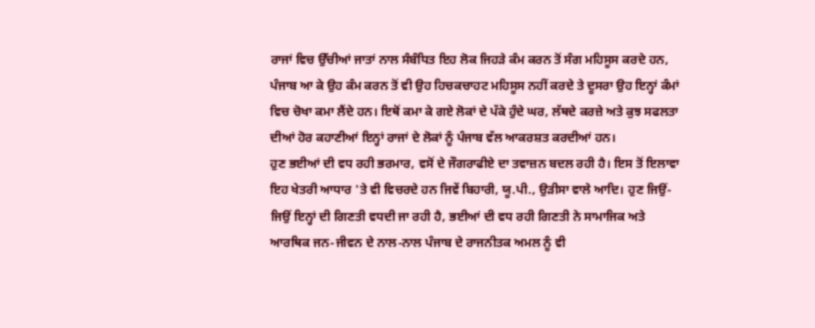ਰਾਜਾਂ ਵਿਚ ਉੱਚੀਆਂ ਜਾਤਾਂ ਨਾਲ ਸੰਬੰਧਿਤ ਇਹ ਲੋਕ ਜਿਹੜੇ ਕੰਮ ਕਰਨ ਤੋਂ ਸੰਗ ਮਹਿਸੂਸ ਕਰਦੇ ਹਨ, ਪੰਜਾਬ ਆ ਕੇ ਉਹ ਕੰਮ ਕਰਨ ਤੋਂ ਵੀ ਉਹ ਹਿਚਕਚਾਹਟ ਮਹਿਸੂਸ ਨਹੀਂ ਕਰਦੇ ਤੇ ਦੂਸਰਾ ਉਹ ਇਨ੍ਹਾਂ ਕੰਮਾਂ ਵਿਚ ਚੋਖਾ ਕਮਾ ਲੈਂਦੇ ਹਨ। ਇਥੋਂ ਕਮਾ ਕੇ ਗਏ ਲੋਕਾਂ ਦੇ ਪੱਕੇ ਹੁੰਦੇ ਘਰ, ਲੱਥਦੇ ਕਰਜ਼ੇ ਅਤੇ ਕੁਝ ਸਫਲਤਾ ਦੀਆਂ ਹੋਰ ਕਹਾਣੀਆਂ ਇਨ੍ਹਾਂ ਰਾਜਾਂ ਦੇ ਲੋਕਾਂ ਨੂੰ ਪੰਜਾਬ ਵੱਲ ਆਕਰਸ਼ਤ ਕਰਦੀਆਂ ਹਨ।
ਹੁਣ ਭਈਆਂ ਦੀ ਵਧ ਰਹੀ ਭਰਮਾਰ, ਵਸੋਂ ਦੇ ਜੌਗਰਾਫੀਏ ਦਾ ਤਵਾਜ਼ਨ ਬਦਲ ਰਹੀ ਹੈ। ਇਸ ਤੋਂ ਇਲਾਵਾ ਇਹ ਖੇਤਰੀ ਆਧਾਰ 'ਤੇ ਵੀ ਵਿਚਰਦੇ ਹਨ ਜਿਵੇਂ ਬਿਹਾਰੀ, ਯੂ.ਪੀ., ਉੜੀਸਾ ਵਾਲੇ ਆਦਿ। ਹੁਣ ਜਿਉਂ-ਜਿਉਂ ਇਨ੍ਹਾਂ ਦੀ ਗਿਣਤੀ ਵਧਦੀ ਜਾ ਰਹੀ ਹੈ, ਭਈਆਂ ਦੀ ਵਧ ਰਹੀ ਗਿਣਤੀ ਨੇ ਸਾਮਾਜਿਕ ਅਤੇ ਆਰਥਿਕ ਜਨ-ਜੀਵਨ ਦੇ ਨਾਲ-ਨਾਲ ਪੰਜਾਬ ਦੇ ਰਾਜਨੀਤਕ ਅਮਲ ਨੂੰ ਵੀ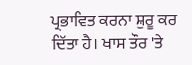ਪ੍ਰਭਾਵਿਤ ਕਰਨਾ ਸ਼ੁਰੂ ਕਰ ਦਿੱਤਾ ਹੈ। ਖਾਸ ਤੌਰ 'ਤੇ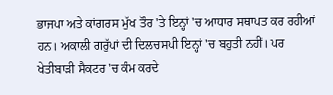ਭਾਜਪਾ ਅਤੇ ਕਾਂਗਰਸ ਮੁੱਖ ਤੌਰ 'ਤੇ ਇਨ੍ਹਾਂ 'ਚ ਆਧਾਰ ਸਥਾਪਤ ਕਰ ਰਹੀਆਂ ਹਨ। ਅਕਾਲੀ ਗਰੁੱਪਾਂ ਦੀ ਦਿਲਚਸਪੀ ਇਨ੍ਹਾਂ 'ਚ ਬਹੁਤੀ ਨਹੀਂ। ਪਰ ਖੇਤੀਬਾੜੀ ਸੈਕਟਰ 'ਚ ਕੰਮ ਕਰਦੇ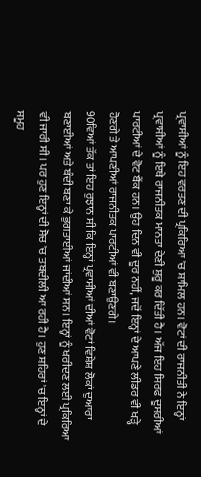ਪ੍ਰਵਾਸੀਆਂ ਨੂੰ ਇਹ ਵਰਤਣ ਦੀ ਪ੍ਰਕਿਰਿਆ 'ਚ ਸ਼ਾਮਿਲ ਹਨ। ਵੋਟਾਂ ਦੀ ਰਾਜਨੀਤੀ ਨੇ ਇਨ੍ਹਾਂ ਪ੍ਰਵਾਸੀਆਂ ਨੂੰ ਇਥੇ ਰਾਜਨੀਤਕ ਮਾਨਤਾ ਦੇਣੀ ਸ਼ੁਰੂ ਕਰ ਦਿੱਤੀ ਹੈ। ਅੱਜ ਇਹ ਸਿਰਫ ਦੂਸਰੀਆਂ ਪਾਰਟੀਆਂ ਦੇ ਵੋਟ ਬੈਂਕ ਹਨ। ਉਹ ਦਿਨ ਵੀ ਦੂਰ ਨਹੀਂ, ਜਦੋਂ ਇਨ੍ਹਾਂ ਦੇ ਆਪਣੇ ਲੀਡਰ ਵੀ ਖੜ੍ਹੇ ਹੋਣਗੇ ਤੇ ਆਪਣੀਆਂ ਰਾਜਨੀਤਕ ਪਾਰਟੀਆਂ ਵੀ ਬਣਾਉਣਗੇ।
90ਵਿਆਂ ਤੱਕ ਤਾਂ ਇਹ ਰੁਝਾਨ ਸੀ ਕਿ ਇਨ੍ਹਾਂ ਪ੍ਰਵਾਸੀਆਂ ਦੀਆਂ ਵੋਟਾਂ ਵਿਸ਼ੇਸ਼ ਲੋਕਾਂ ਦੁਆਰਾ ਬਣਾਈਆਂ ਅਤੇ ਬੰਦੀ ਬਣਾ ਕੇ ਭੁਗਤਾਈਆਂ ਜਾਂਦੀਆਂ ਸਨ। ਇਨ੍ਹਾਂ ਨੂੰ ਖਰੀਦਣ ਲਈ ਪ੍ਰਕਿਰਿਆ ਵੀ ਜਾਰੀ ਸੀ। ਪਰ ਹੁਣ ਇਨ੍ਹਾਂ ਦੀ ਸੋਚ 'ਚ ਤਬਦੀਲੀ ਆ ਰਹੀ ਹੈ। ਹੁਣ ਸ਼ਹਿਰਾਂ 'ਚ ਇਨ੍ਹਾਂ ਦੇ ਸਮੂਹ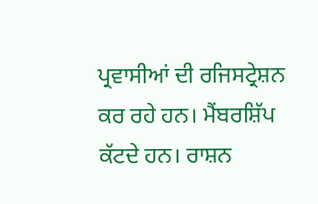ਪ੍ਰਵਾਸੀਆਂ ਦੀ ਰਜਿਸਟ੍ਰੇਸ਼ਨ ਕਰ ਰਹੇ ਹਨ। ਮੈਂਬਰਸ਼ਿੱਪ ਕੱਟਦੇ ਹਨ। ਰਾਸ਼ਨ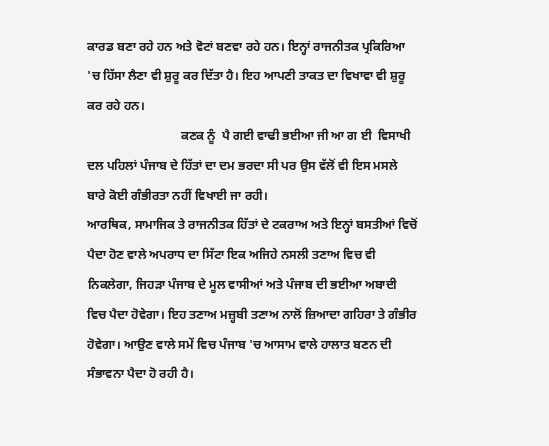ਕਾਰਡ ਬਣਾ ਰਹੇ ਹਨ ਅਤੇ ਵੋਟਾਂ ਬਣਵਾ ਰਹੇ ਹਨ। ਇਨ੍ਹਾਂ ਰਾਜਨੀਤਕ ਪ੍ਰਕਿਰਿਆ 'ਚ ਹਿੱਸਾ ਲੈਣਾ ਵੀ ਸ਼ੁਰੂ ਕਰ ਦਿੱਤਾ ਹੈ। ਇਹ ਆਪਣੀ ਤਾਕਤ ਦਾ ਵਿਖਾਵਾ ਵੀ ਸ਼ੁਰੂ ਕਰ ਰਹੇ ਹਨ।
                              ਕਣਕ ਨੂੰ  ਪੈ ਗਈ ਵਾਢੀ ਭਈਆ ਜੀ ਆ ਗ ਈ  ਵਿਸਾਖੀ        ਦਲ ਪਹਿਲਾਂ ਪੰਜਾਬ ਦੇ ਹਿੱਤਾਂ ਦਾ ਦਮ ਭਰਦਾ ਸੀ ਪਰ ਉਸ ਵੱਲੋਂ ਵੀ ਇਸ ਮਸਲੇ ਬਾਰੇ ਕੋਈ ਗੰਭੀਰਤਾ ਨਹੀਂ ਵਿਖਾਈ ਜਾ ਰਹੀ।
ਆਰਥਿਕ, ਸਾਮਾਜਿਕ ਤੇ ਰਾਜਨੀਤਕ ਹਿੱਤਾਂ ਦੇ ਟਕਰਾਅ ਅਤੇ ਇਨ੍ਹਾਂ ਬਸਤੀਆਂ ਵਿਚੋਂ ਪੈਦਾ ਹੋਣ ਵਾਲੇ ਅਪਰਾਧ ਦਾ ਸਿੱਟਾ ਇਕ ਅਜਿਹੇ ਨਸਲੀ ਤਣਾਅ ਵਿਚ ਵੀ ਨਿਕਲੇਗਾ, ਜਿਹੜਾ ਪੰਜਾਬ ਦੇ ਮੂਲ ਵਾਸੀਆਂ ਅਤੇ ਪੰਜਾਬ ਦੀ ਭਈਆ ਅਬਾਦੀ ਵਿਚ ਪੈਦਾ ਹੋਵੇਗਾ। ਇਹ ਤਣਾਅ ਮਜ਼੍ਹਬੀ ਤਣਾਅ ਨਾਲੋਂ ਜ਼ਿਆਦਾ ਗਹਿਰਾ ਤੇ ਗੰਭੀਰ ਹੋਵੇਗਾ। ਆਉਣ ਵਾਲੇ ਸਮੇਂ ਵਿਚ ਪੰਜਾਬ 'ਚ ਆਸਾਮ ਵਾਲੇ ਹਾਲਾਤ ਬਣਨ ਦੀ ਸੰਭਾਵਨਾ ਪੈਦਾ ਹੋ ਰਹੀ ਹੈ।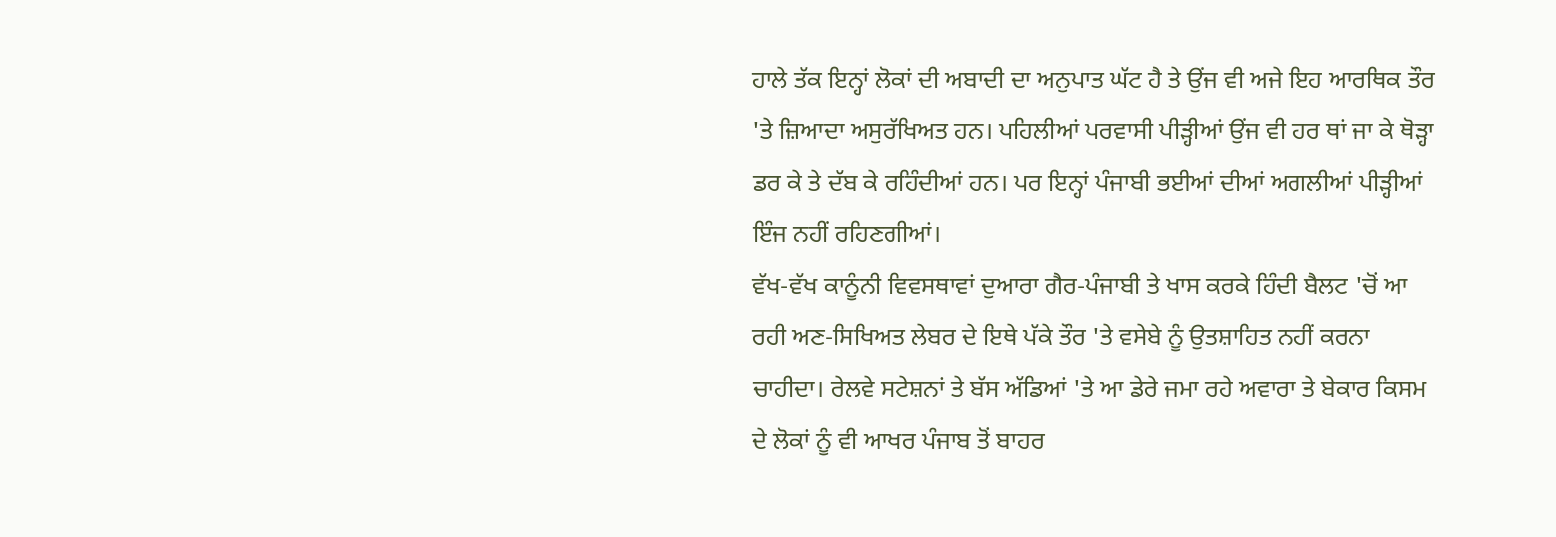ਹਾਲੇ ਤੱਕ ਇਨ੍ਹਾਂ ਲੋਕਾਂ ਦੀ ਅਬਾਦੀ ਦਾ ਅਨੁਪਾਤ ਘੱਟ ਹੈ ਤੇ ਉਂਜ ਵੀ ਅਜੇ ਇਹ ਆਰਥਿਕ ਤੌਰ 'ਤੇ ਜ਼ਿਆਦਾ ਅਸੁਰੱਖਿਅਤ ਹਨ। ਪਹਿਲੀਆਂ ਪਰਵਾਸੀ ਪੀੜ੍ਹੀਆਂ ਉਂਜ ਵੀ ਹਰ ਥਾਂ ਜਾ ਕੇ ਥੋੜ੍ਹਾ ਡਰ ਕੇ ਤੇ ਦੱਬ ਕੇ ਰਹਿੰਦੀਆਂ ਹਨ। ਪਰ ਇਨ੍ਹਾਂ ਪੰਜਾਬੀ ਭਈਆਂ ਦੀਆਂ ਅਗਲੀਆਂ ਪੀੜ੍ਹੀਆਂ ਇੰਜ ਨਹੀਂ ਰਹਿਣਗੀਆਂ।
ਵੱਖ-ਵੱਖ ਕਾਨੂੰਨੀ ਵਿਵਸਥਾਵਾਂ ਦੁਆਰਾ ਗੈਰ-ਪੰਜਾਬੀ ਤੇ ਖਾਸ ਕਰਕੇ ਹਿੰਦੀ ਬੈਲਟ 'ਚੋਂ ਆ ਰਹੀ ਅਣ-ਸਿਖਿਅਤ ਲੇਬਰ ਦੇ ਇਥੇ ਪੱਕੇ ਤੌਰ 'ਤੇ ਵਸੇਬੇ ਨੂੰ ਉਤਸ਼ਾਹਿਤ ਨਹੀਂ ਕਰਨਾ ਚਾਹੀਦਾ। ਰੇਲਵੇ ਸਟੇਸ਼ਨਾਂ ਤੇ ਬੱਸ ਅੱਡਿਆਂ 'ਤੇ ਆ ਡੇਰੇ ਜਮਾ ਰਹੇ ਅਵਾਰਾ ਤੇ ਬੇਕਾਰ ਕਿਸਮ ਦੇ ਲੋਕਾਂ ਨੂੰ ਵੀ ਆਖਰ ਪੰਜਾਬ ਤੋਂ ਬਾਹਰ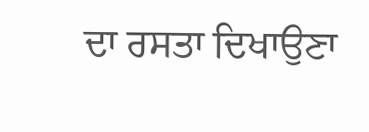ਦਾ ਰਸਤਾ ਦਿਖਾਉਣਾ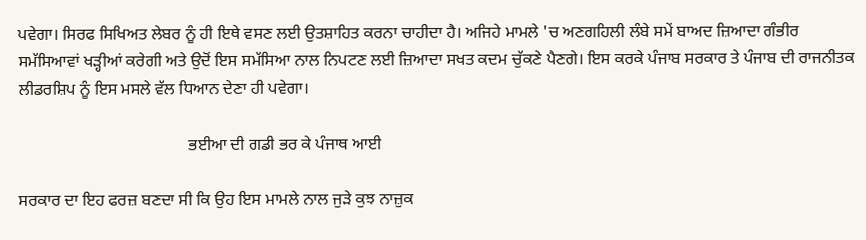ਪਵੇਗਾ। ਸਿਰਫ ਸਿਖਿਅਤ ਲੇਬਰ ਨੂੰ ਹੀ ਇਥੇ ਵਸਣ ਲਈ ਉਤਸ਼ਾਹਿਤ ਕਰਨਾ ਚਾਹੀਦਾ ਹੈ। ਅਜਿਹੇ ਮਾਮਲੇ 'ਚ ਅਣਗਹਿਲੀ ਲੰਬੇ ਸਮੇਂ ਬਾਅਦ ਜ਼ਿਆਦਾ ਗੰਭੀਰ ਸਮੱਸਿਆਵਾਂ ਖੜ੍ਹੀਆਂ ਕਰੇਗੀ ਅਤੇ ਉਦੋਂ ਇਸ ਸਮੱਸਿਆ ਨਾਲ ਨਿਪਟਣ ਲਈ ਜ਼ਿਆਦਾ ਸਖਤ ਕਦਮ ਚੁੱਕਣੇ ਪੈਣਗੇ। ਇਸ ਕਰਕੇ ਪੰਜਾਬ ਸਰਕਾਰ ਤੇ ਪੰਜਾਬ ਦੀ ਰਾਜਨੀਤਕ ਲੀਡਰਸ਼ਿਪ ਨੂੰ ਇਸ ਮਸਲੇ ਵੱਲ ਧਿਆਨ ਦੇਣਾ ਹੀ ਪਵੇਗਾ।

                                         ਭਈਆ ਦੀ ਗਡੀ ਭਰ ਕੇ ਪੰਜਾਥ ਆਈ

ਸਰਕਾਰ ਦਾ ਇਹ ਫਰਜ਼ ਬਣਦਾ ਸੀ ਕਿ ਉਹ ਇਸ ਮਾਮਲੇ ਨਾਲ ਜੁੜੇ ਕੁਝ ਨਾਜ਼ੁਕ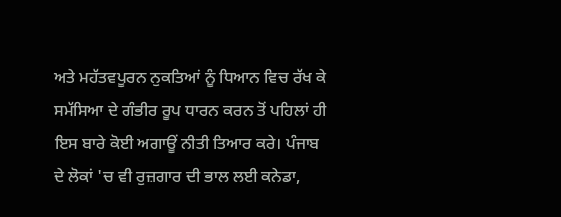ਅਤੇ ਮਹੱਤਵਪੂਰਨ ਨੁਕਤਿਆਂ ਨੂੰ ਧਿਆਨ ਵਿਚ ਰੱਖ ਕੇ ਸਮੱਸਿਆ ਦੇ ਗੰਭੀਰ ਰੂਪ ਧਾਰਨ ਕਰਨ ਤੋਂ ਪਹਿਲਾਂ ਹੀ ਇਸ ਬਾਰੇ ਕੋਈ ਅਗਾਊਂ ਨੀਤੀ ਤਿਆਰ ਕਰੇ। ਪੰਜਾਬ ਦੇ ਲੋਕਾਂ 'ਚ ਵੀ ਰੁਜ਼ਗਾਰ ਦੀ ਭਾਲ ਲਈ ਕਨੇਡਾ,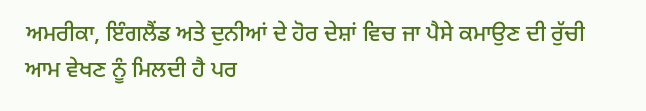ਅਮਰੀਕਾ, ਇੰਗਲੈਂਡ ਅਤੇ ਦੁਨੀਆਂ ਦੇ ਹੋਰ ਦੇਸ਼ਾਂ ਵਿਚ ਜਾ ਪੈਸੇ ਕਮਾਉਣ ਦੀ ਰੁੱਚੀ ਆਮ ਵੇਖਣ ਨੂੰ ਮਿਲਦੀ ਹੈ ਪਰ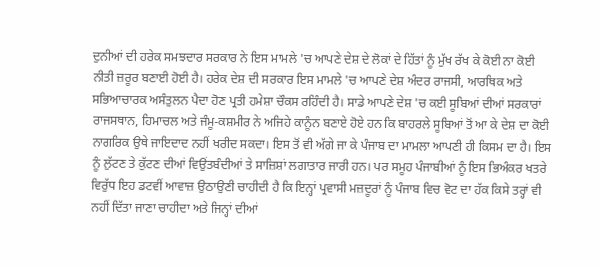ਦੁਨੀਆਂ ਦੀ ਹਰੇਕ ਸਮਝਦਾਰ ਸਰਕਾਰ ਨੇ ਇਸ ਮਾਮਲੇ 'ਚ ਆਪਣੇ ਦੇਸ਼ ਦੇ ਲੋਕਾਂ ਦੇ ਹਿੱਤਾਂ ਨੂੰ ਮੁੱਖ ਰੱਖ ਕੇ ਕੋਈ ਨਾ ਕੋਈ ਨੀਤੀ ਜ਼ਰੂਰ ਬਣਾਈ ਹੋਈ ਹੈ। ਹਰੇਕ ਦੇਸ਼ ਦੀ ਸਰਕਾਰ ਇਸ ਮਾਮਲੇ 'ਚ ਆਪਣੇ ਦੇਸ਼ ਅੰਦਰ ਰਾਜਸੀ, ਆਰਥਿਕ ਅਤੇ ਸਭਿਆਚਾਰਕ ਅਸੰਤੁਲਨ ਪੈਦਾ ਹੋਣ ਪ੍ਰਤੀ ਹਮੇਸ਼ਾ ਚੌਕਸ ਰਹਿੰਦੀ ਹੈ। ਸਾਡੇ ਆਪਣੇ ਦੇਸ਼ 'ਚ ਕਈ ਸੂਬਿਆਂ ਦੀਆਂ ਸਰਕਾਰਾਂ ਰਾਜਸਥਾਨ, ਹਿਮਾਚਲ ਅਤੇ ਜੰਮੂ-ਕਸ਼ਮੀਰ ਨੇ ਅਜਿਹੇ ਕਾਨੂੰਨ ਬਣਾਏ ਹੋਏ ਹਨ ਕਿ ਬਾਹਰਲੇ ਸੂਬਿਆਂ ਤੋਂ ਆ ਕੇ ਦੇਸ਼ ਦਾ ਕੋਈ ਨਾਗਰਿਕ ਉਥੇ ਜਾਇਦਾਦ ਨਹੀਂ ਖਰੀਦ ਸਕਦਾ। ਇਸ ਤੋਂ ਵੀ ਅੱਗੇ ਜਾ ਕੇ ਪੰਜਾਬ ਦਾ ਮਾਮਲਾ ਆਪਣੀ ਹੀ ਕਿਸਮ ਦਾ ਹੈ। ਇਸ ਨੂੰ ਲੁੱਟਣ ਤੇ ਕੁੱਟਣ ਦੀਆਂ ਵਿਉਂਤਬੰਦੀਆਂ ਤੇ ਸਾਜ਼ਿਸ਼ਾਂ ਲਗਾਤਾਰ ਜਾਰੀ ਹਨ। ਪਰ ਸਮੂਹ ਪੰਜਾਬੀਆਂ ਨੂੰ ਇਸ ਭਿਅੰਕਰ ਖਤਰੇ ਵਿਰੁੱਧ ਇਹ ਡਟਵੀਂ ਆਵਾਜ਼ ਉਠਾਉਣੀ ਚਾਹੀਦੀ ਹੈ ਕਿ ਇਨ੍ਹਾਂ ਪ੍ਰਵਾਸੀ ਮਜ਼ਦੂਰਾਂ ਨੂੰ ਪੰਜਾਬ ਵਿਚ ਵੋਟ ਦਾ ਹੱਕ ਕਿਸੇ ਤਰ੍ਹਾਂ ਵੀ ਨਹੀਂ ਦਿੱਤਾ ਜਾਣਾ ਚਾਹੀਦਾ ਅਤੇ ਜਿਨ੍ਹਾਂ ਦੀਆਂ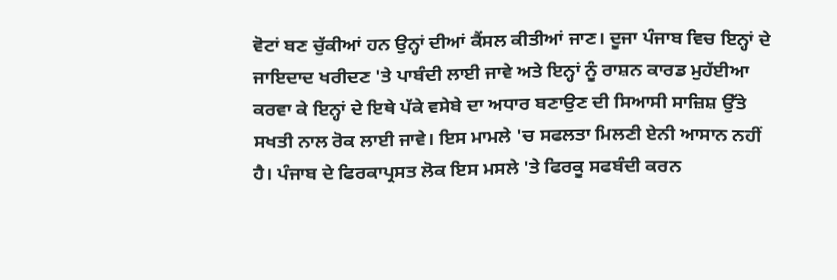ਵੋਟਾਂ ਬਣ ਚੁੱਕੀਆਂ ਹਨ ਉਨ੍ਹਾਂ ਦੀਆਂ ਕੈਂਸਲ ਕੀਤੀਆਂ ਜਾਣ। ਦੂਜਾ ਪੰਜਾਬ ਵਿਚ ਇਨ੍ਹਾਂ ਦੇ ਜਾਇਦਾਦ ਖਰੀਦਣ 'ਤੇ ਪਾਬੰਦੀ ਲਾਈ ਜਾਵੇ ਅਤੇ ਇਨ੍ਹਾਂ ਨੂੰ ਰਾਸ਼ਨ ਕਾਰਡ ਮੁਹੱਈਆ ਕਰਵਾ ਕੇ ਇਨ੍ਹਾਂ ਦੇ ਇਥੇ ਪੱਕੇ ਵਸੇਬੇ ਦਾ ਅਧਾਰ ਬਣਾਉਣ ਦੀ ਸਿਆਸੀ ਸਾਜ਼ਿਸ਼ ਉੱਤੇ ਸਖਤੀ ਨਾਲ ਰੋਕ ਲਾਈ ਜਾਵੇ। ਇਸ ਮਾਮਲੇ 'ਚ ਸਫਲਤਾ ਮਿਲਣੀ ਏਨੀ ਆਸਾਨ ਨਹੀਂ ਹੈ। ਪੰਜਾਬ ਦੇ ਫਿਰਕਾਪ੍ਰਸਤ ਲੋਕ ਇਸ ਮਸਲੇ 'ਤੇ ਫਿਰਕੂ ਸਫਬੰਦੀ ਕਰਨ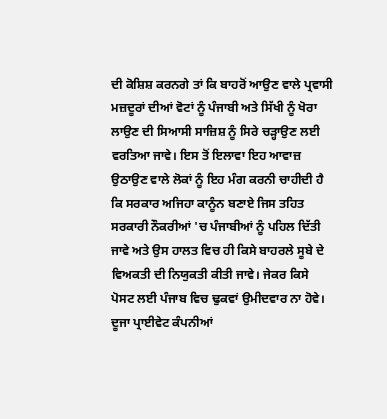ਦੀ ਕੋਸ਼ਿਸ਼ ਕਰਨਗੇ ਤਾਂ ਕਿ ਬਾਹਰੋਂ ਆਉਣ ਵਾਲੇ ਪ੍ਰਵਾਸੀ ਮਜ਼ਦੂਰਾਂ ਦੀਆਂ ਵੋਟਾਂ ਨੂੰ ਪੰਜਾਬੀ ਅਤੇ ਸਿੱਖੀ ਨੂੰ ਖੋਰਾ ਲਾਉਣ ਦੀ ਸਿਆਸੀ ਸਾਜ਼ਿਸ਼ ਨੂੰ ਸਿਰੇ ਚੜ੍ਹਾਉਣ ਲਈ ਵਰਤਿਆ ਜਾਵੇ। ਇਸ ਤੋਂ ਇਲਾਵਾ ਇਹ ਆਵਾਜ਼ ਉਠਾਉਣ ਵਾਲੇ ਲੋਕਾਂ ਨੂੰ ਇਹ ਮੰਗ ਕਰਨੀ ਚਾਹੀਦੀ ਹੈ ਕਿ ਸਰਕਾਰ ਅਜਿਹਾ ਕਾਨੂੰਨ ਬਣਾਏ ਜਿਸ ਤਹਿਤ ਸਰਕਾਰੀ ਨੌਕਰੀਆਂ 'ਚ ਪੰਜਾਬੀਆਂ ਨੂੰ ਪਹਿਲ ਦਿੱਤੀ ਜਾਵੇ ਅਤੇ ਉਸ ਹਾਲਤ ਵਿਚ ਹੀ ਕਿਸੇ ਬਾਹਰਲੇ ਸੂਬੇ ਦੇ ਵਿਅਕਤੀ ਦੀ ਨਿਯੁਕਤੀ ਕੀਤੀ ਜਾਵੇ। ਜੇਕਰ ਕਿਸੇ ਪੋਸਟ ਲਈ ਪੰਜਾਬ ਵਿਚ ਢੁਕਵਾਂ ਉਮੀਦਵਾਰ ਨਾ ਹੋਵੇ। ਦੂਜਾ ਪ੍ਰਾਈਵੇਟ ਕੰਪਨੀਆਂ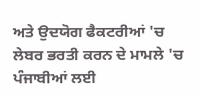ਅਤੇ ਉਦਯੋਗ ਫੈਕਟਰੀਆਂ 'ਚ ਲੇਬਰ ਭਰਤੀ ਕਰਨ ਦੇ ਮਾਮਲੇ 'ਚ ਪੰਜਾਬੀਆਂ ਲਈ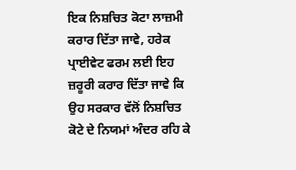ਇਕ ਨਿਸ਼ਚਿਤ ਕੋਟਾ ਲਾਜ਼ਮੀ ਕਰਾਰ ਦਿੱਤਾ ਜਾਵੇ, ਹਰੇਕ ਪ੍ਰਾਈਵੇਟ ਫਰਮ ਲਈ ਇਹ ਜ਼ਰੂਰੀ ਕਰਾਰ ਦਿੱਤਾ ਜਾਵੇ ਕਿ ਉਹ ਸਰਕਾਰ ਵੱਲੋਂ ਨਿਸ਼ਚਿਤ ਕੋਟੇ ਦੇ ਨਿਯਮਾਂ ਅੰਦਰ ਰਹਿ ਕੇ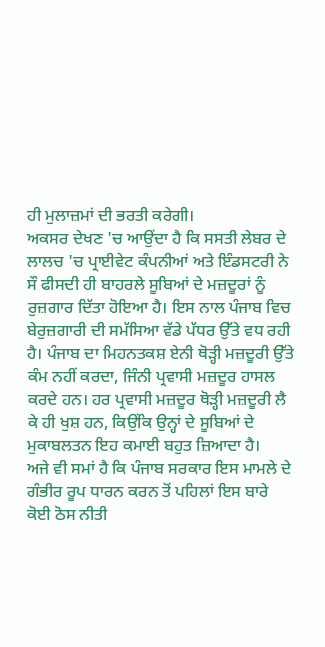ਹੀ ਮੁਲਾਜ਼ਮਾਂ ਦੀ ਭਰਤੀ ਕਰੇਗੀ।
ਅਕਸਰ ਦੇਖਣ 'ਚ ਆਉਂਦਾ ਹੈ ਕਿ ਸਸਤੀ ਲੇਬਰ ਦੇ ਲਾਲਚ 'ਚ ਪ੍ਰਾਈਵੇਟ ਕੰਪਨੀਆਂ ਅਤੇ ਇੰਡਸਟਰੀ ਨੇ ਸੌ ਫੀਸਦੀ ਹੀ ਬਾਹਰਲੇ ਸੂਬਿਆਂ ਦੇ ਮਜ਼ਦੂਰਾਂ ਨੂੰ ਰੁਜ਼ਗਾਰ ਦਿੱਤਾ ਹੋਇਆ ਹੈ। ਇਸ ਨਾਲ ਪੰਜਾਬ ਵਿਚ ਬੇਰੁਜ਼ਗਾਰੀ ਦੀ ਸਮੱਸਿਆ ਵੱਡੇ ਪੱਧਰ ਉੱਤੇ ਵਧ ਰਹੀ ਹੈ। ਪੰਜਾਬ ਦਾ ਮਿਹਨਤਕਸ਼ ਏਨੀ ਥੋੜ੍ਹੀ ਮਜ਼ਦੂਰੀ ਉੱਤੇ ਕੰਮ ਨਹੀਂ ਕਰਦਾ, ਜਿੰਨੀ ਪ੍ਰਵਾਸੀ ਮਜ਼ਦੂਰ ਹਾਸਲ ਕਰਦੇ ਹਨ। ਹਰ ਪ੍ਰਵਾਸੀ ਮਜ਼ਦੂਰ ਥੋੜ੍ਹੀ ਮਜ਼ਦੂਰੀ ਲੈ ਕੇ ਹੀ ਖੁਸ਼ ਹਨ, ਕਿਉਂਕਿ ਉਨ੍ਹਾਂ ਦੇ ਸੂਬਿਆਂ ਦੇ ਮੁਕਾਬਲਤਨ ਇਹ ਕਮਾਈ ਬਹੁਤ ਜ਼ਿਆਦਾ ਹੈ।
ਅਜੇ ਵੀ ਸਮਾਂ ਹੈ ਕਿ ਪੰਜਾਬ ਸਰਕਾਰ ਇਸ ਮਾਮਲੇ ਦੇ ਗੰਭੀਰ ਰੂਪ ਧਾਰਨ ਕਰਨ ਤੋਂ ਪਹਿਲਾਂ ਇਸ ਬਾਰੇ ਕੋਈ ਠੋਸ ਨੀਤੀ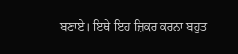ਬਣਾਏ। ਇਥੇ ਇਹ ਜ਼ਿਕਰ ਕਰਨਾ ਬਹੁਤ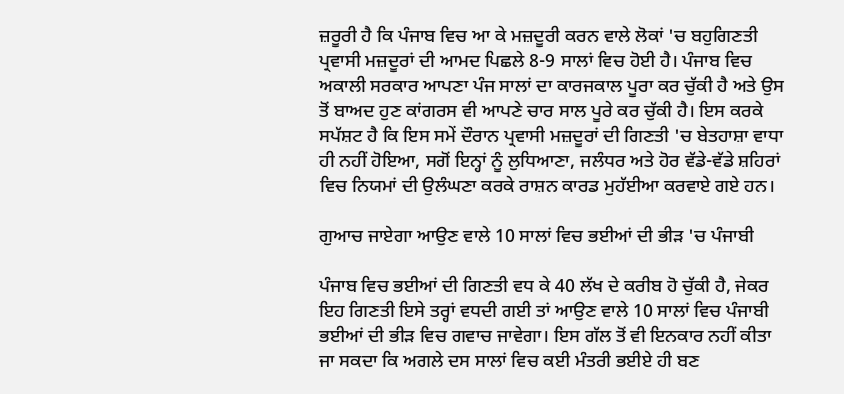ਜ਼ਰੂਰੀ ਹੈ ਕਿ ਪੰਜਾਬ ਵਿਚ ਆ ਕੇ ਮਜ਼ਦੂਰੀ ਕਰਨ ਵਾਲੇ ਲੋਕਾਂ 'ਚ ਬਹੁਗਿਣਤੀ ਪ੍ਰਵਾਸੀ ਮਜ਼ਦੂਰਾਂ ਦੀ ਆਮਦ ਪਿਛਲੇ 8-9 ਸਾਲਾਂ ਵਿਚ ਹੋਈ ਹੈ। ਪੰਜਾਬ ਵਿਚ ਅਕਾਲੀ ਸਰਕਾਰ ਆਪਣਾ ਪੰਜ ਸਾਲਾਂ ਦਾ ਕਾਰਜਕਾਲ ਪੂਰਾ ਕਰ ਚੁੱਕੀ ਹੈ ਅਤੇ ਉਸ ਤੋਂ ਬਾਅਦ ਹੁਣ ਕਾਂਗਰਸ ਵੀ ਆਪਣੇ ਚਾਰ ਸਾਲ ਪੂਰੇ ਕਰ ਚੁੱਕੀ ਹੈ। ਇਸ ਕਰਕੇ ਸਪੱਸ਼ਟ ਹੈ ਕਿ ਇਸ ਸਮੇਂ ਦੌਰਾਨ ਪ੍ਰਵਾਸੀ ਮਜ਼ਦੂਰਾਂ ਦੀ ਗਿਣਤੀ 'ਚ ਬੇਤਹਾਸ਼ਾ ਵਾਧਾ ਹੀ ਨਹੀਂ ਹੋਇਆ, ਸਗੋਂ ਇਨ੍ਹਾਂ ਨੂੰ ਲੁਧਿਆਣਾ, ਜਲੰਧਰ ਅਤੇ ਹੋਰ ਵੱਡੇ-ਵੱਡੇ ਸ਼ਹਿਰਾਂ ਵਿਚ ਨਿਯਮਾਂ ਦੀ ਉਲੰਘਣਾ ਕਰਕੇ ਰਾਸ਼ਨ ਕਾਰਡ ਮੁਹੱਈਆ ਕਰਵਾਏ ਗਏ ਹਨ।

ਗੁਆਚ ਜਾਏਗਾ ਆਉਣ ਵਾਲੇ 10 ਸਾਲਾਂ ਵਿਚ ਭਈਆਂ ਦੀ ਭੀੜ 'ਚ ਪੰਜਾਬੀ

ਪੰਜਾਬ ਵਿਚ ਭਈਆਂ ਦੀ ਗਿਣਤੀ ਵਧ ਕੇ 40 ਲੱਖ ਦੇ ਕਰੀਬ ਹੋ ਚੁੱਕੀ ਹੈ, ਜੇਕਰ ਇਹ ਗਿਣਤੀ ਇਸੇ ਤਰ੍ਹਾਂ ਵਧਦੀ ਗਈ ਤਾਂ ਆਉਣ ਵਾਲੇ 10 ਸਾਲਾਂ ਵਿਚ ਪੰਜਾਬੀ ਭਈਆਂ ਦੀ ਭੀੜ ਵਿਚ ਗਵਾਚ ਜਾਵੇਗਾ। ਇਸ ਗੱਲ ਤੋਂ ਵੀ ਇਨਕਾਰ ਨਹੀਂ ਕੀਤਾ ਜਾ ਸਕਦਾ ਕਿ ਅਗਲੇ ਦਸ ਸਾਲਾਂ ਵਿਚ ਕਈ ਮੰਤਰੀ ਭਈਏ ਹੀ ਬਣ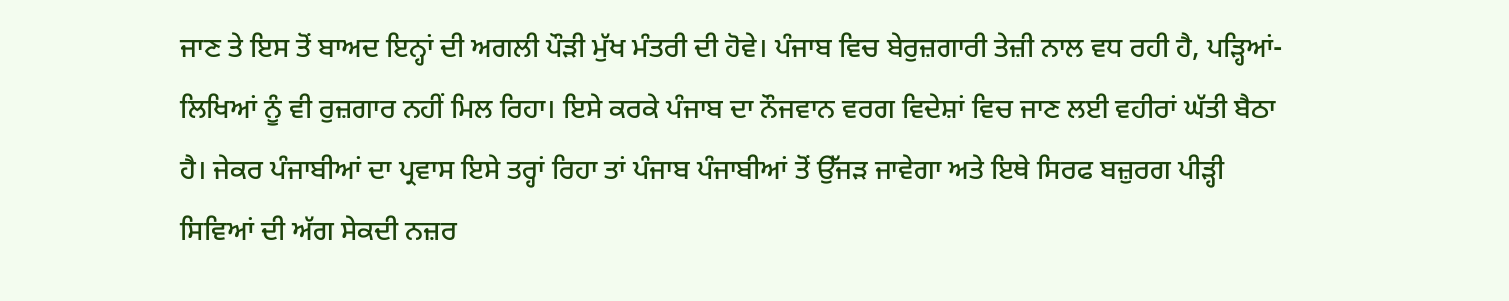ਜਾਣ ਤੇ ਇਸ ਤੋਂ ਬਾਅਦ ਇਨ੍ਹਾਂ ਦੀ ਅਗਲੀ ਪੌੜੀ ਮੁੱਖ ਮੰਤਰੀ ਦੀ ਹੋਵੇ। ਪੰਜਾਬ ਵਿਚ ਬੇਰੁਜ਼ਗਾਰੀ ਤੇਜ਼ੀ ਨਾਲ ਵਧ ਰਹੀ ਹੈ, ਪੜ੍ਹਿਆਂ-ਲਿਖਿਆਂ ਨੂੰ ਵੀ ਰੁਜ਼ਗਾਰ ਨਹੀਂ ਮਿਲ ਰਿਹਾ। ਇਸੇ ਕਰਕੇ ਪੰਜਾਬ ਦਾ ਨੌਜਵਾਨ ਵਰਗ ਵਿਦੇਸ਼ਾਂ ਵਿਚ ਜਾਣ ਲਈ ਵਹੀਰਾਂ ਘੱਤੀ ਬੈਠਾ ਹੈ। ਜੇਕਰ ਪੰਜਾਬੀਆਂ ਦਾ ਪ੍ਰਵਾਸ ਇਸੇ ਤਰ੍ਹਾਂ ਰਿਹਾ ਤਾਂ ਪੰਜਾਬ ਪੰਜਾਬੀਆਂ ਤੋਂ ਉੱਜੜ ਜਾਵੇਗਾ ਅਤੇ ਇਥੇ ਸਿਰਫ ਬਜ਼ੁਰਗ ਪੀੜ੍ਹੀ ਸਿਵਿਆਂ ਦੀ ਅੱਗ ਸੇਕਦੀ ਨਜ਼ਰ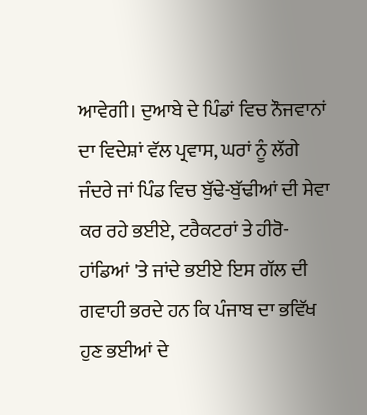ਆਵੇਗੀ। ਦੁਆਬੇ ਦੇ ਪਿੰਡਾਂ ਵਿਚ ਨੌਜਵਾਨਾਂ ਦਾ ਵਿਦੇਸ਼ਾਂ ਵੱਲ ਪ੍ਰਵਾਸ, ਘਰਾਂ ਨੂੰ ਲੱਗੇ ਜੰਦਰੇ ਜਾਂ ਪਿੰਡ ਵਿਚ ਬੁੱਢੇ-ਬੁੱਢੀਆਂ ਦੀ ਸੇਵਾ ਕਰ ਰਹੇ ਭਈਏ, ਟਰੈਕਟਰਾਂ ਤੇ ਹੀਰੋ-ਹਾਂਡਿਆਂ 'ਤੇ ਜਾਂਦੇ ਭਈਏ ਇਸ ਗੱਲ ਦੀ ਗਵਾਹੀ ਭਰਦੇ ਹਨ ਕਿ ਪੰਜਾਬ ਦਾ ਭਵਿੱਖ ਹੁਣ ਭਈਆਂ ਦੇ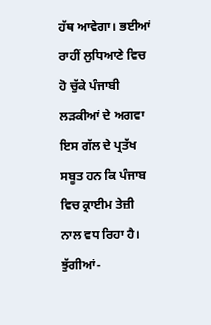ਹੱਥ ਆਵੇਗਾ। ਭਈਆਂ ਰਾਹੀਂ ਲੁਧਿਆਣੇ ਵਿਚ ਹੋ ਚੁੱਕੇ ਪੰਜਾਬੀ ਲੜਕੀਆਂ ਦੇ ਅਗਵਾ ਇਸ ਗੱਲ ਦੇ ਪ੍ਰਤੱਖ ਸਬੂਤ ਹਨ ਕਿ ਪੰਜਾਬ ਵਿਚ ਕ੍ਰਾਈਮ ਤੇਜ਼ੀ ਨਾਲ ਵਧ ਰਿਹਾ ਹੈ। ਝੁੱਗੀਆਂ-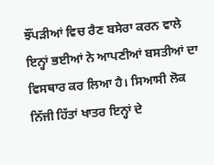ਝੌਂਪੜੀਆਂ ਵਿਚ ਰੈਣ ਬਸੇਰਾ ਕਰਨ ਵਾਲੇ ਇਨ੍ਹਾਂ ਭਈਆਂ ਨੇ ਆਪਣੀਆਂ ਬਸਤੀਆਂ ਦਾ ਵਿਸਥਾਰ ਕਰ ਲਿਆ ਹੈ। ਸਿਆਸੀ ਲੋਕ ਨਿੱਜੀ ਹਿੱਤਾਂ ਖਾਤਰ ਇਨ੍ਹਾਂ ਦੇ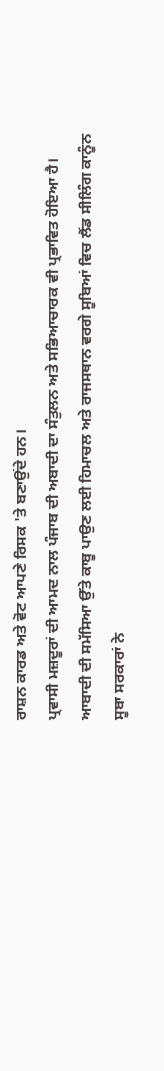ਰਾਸ਼ਨ ਕਾਰਡ ਅਤੇ ਵੋਟ ਆਪਣੇ ਰਿਸਕ 'ਤੇ ਬਣਾਉਂਦੇ ਹਨ।
ਪ੍ਰਵਾਸੀ ਮਜ਼ਦੂਰਾਂ ਦੀ ਆਮਦ ਨਾਲ ਪੰਜਾਬ ਦੀ ਅਬਾਦੀ ਦਾ ਸੰਤੁਲਨ ਅਤੇ ਸਭਿਆਚਾਰਕ ਵੀ ਪ੍ਰਭਾਵਿਤ ਹੋਇਆ ਹੈ। ਆਬਾਦੀ ਦੀ ਸਮੱਸਿਆ ਉੱਤੇ ਕਾਬੂ ਪਾਉਣ ਲਈ ਹਿਮਾਚਲ ਅਤੇ ਰਾਜਸਥਾਨ ਵਰਗੇ ਸੂਬਿਆਂ ਵਿਚ ਲੈਂਡ ਸੀਲਿੰਗ ਕਾਨੂੰਨ ਸੂਬਾ ਸਰਕਾਰਾਂ ਨੇ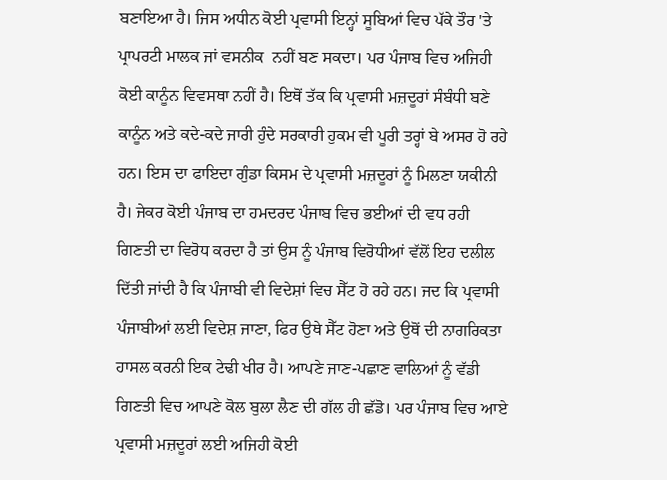ਬਣਾਇਆ ਹੈ। ਜਿਸ ਅਧੀਨ ਕੋਈ ਪ੍ਰਵਾਸੀ ਇਨ੍ਹਾਂ ਸੂਬਿਆਂ ਵਿਚ ਪੱਕੇ ਤੌਰ 'ਤੇ ਪ੍ਰਾਪਰਟੀ ਮਾਲਕ ਜਾਂ ਵਸਨੀਕ  ਨਹੀਂ ਬਣ ਸਕਦਾ। ਪਰ ਪੰਜਾਬ ਵਿਚ ਅਜਿਹੀ ਕੋਈ ਕਾਨੂੰਨ ਵਿਵਸਥਾ ਨਹੀਂ ਹੈ। ਇਥੋਂ ਤੱਕ ਕਿ ਪ੍ਰਵਾਸੀ ਮਜ਼ਦੂਰਾਂ ਸੰਬੰਧੀ ਬਣੇ ਕਾਨੂੰਨ ਅਤੇ ਕਦੇ-ਕਦੇ ਜਾਰੀ ਹੁੰਦੇ ਸਰਕਾਰੀ ਹੁਕਮ ਵੀ ਪੂਰੀ ਤਰ੍ਹਾਂ ਬੇ ਅਸਰ ਹੋ ਰਹੇ ਹਨ। ਇਸ ਦਾ ਫਾਇਦਾ ਗੁੰਡਾ ਕਿਸਮ ਦੇ ਪ੍ਰਵਾਸੀ ਮਜ਼ਦੂਰਾਂ ਨੂੰ ਮਿਲਣਾ ਯਕੀਨੀ ਹੈ। ਜੇਕਰ ਕੋਈ ਪੰਜਾਬ ਦਾ ਹਮਦਰਦ ਪੰਜਾਬ ਵਿਚ ਭਈਆਂ ਦੀ ਵਧ ਰਹੀ ਗਿਣਤੀ ਦਾ ਵਿਰੋਧ ਕਰਦਾ ਹੈ ਤਾਂ ਉਸ ਨੂੰ ਪੰਜਾਬ ਵਿਰੋਧੀਆਂ ਵੱਲੋਂ ਇਹ ਦਲੀਲ ਦਿੱਤੀ ਜਾਂਦੀ ਹੈ ਕਿ ਪੰਜਾਬੀ ਵੀ ਵਿਦੇਸ਼ਾਂ ਵਿਚ ਸੈੱਟ ਹੋ ਰਹੇ ਹਨ। ਜਦ ਕਿ ਪ੍ਰਵਾਸੀ ਪੰਜਾਬੀਆਂ ਲਈ ਵਿਦੇਸ਼ ਜਾਣਾ, ਫਿਰ ਉਥੇ ਸੈੱਟ ਹੋਣਾ ਅਤੇ ਉਥੋਂ ਦੀ ਨਾਗਰਿਕਤਾ ਹਾਸਲ ਕਰਨੀ ਇਕ ਟੇਢੀ ਖੀਰ ਹੈ। ਆਪਣੇ ਜਾਣ-ਪਛਾਣ ਵਾਲਿਆਂ ਨੂੰ ਵੱਡੀ ਗਿਣਤੀ ਵਿਚ ਆਪਣੇ ਕੋਲ ਬੁਲਾ ਲੈਣ ਦੀ ਗੱਲ ਹੀ ਛੱਡੋ। ਪਰ ਪੰਜਾਬ ਵਿਚ ਆਏ ਪ੍ਰਵਾਸੀ ਮਜ਼ਦੂਰਾਂ ਲਈ ਅਜਿਹੀ ਕੋਈ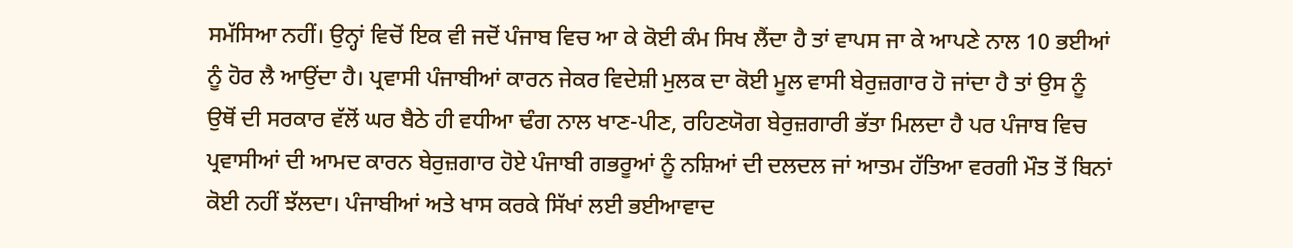ਸਮੱਸਿਆ ਨਹੀਂ। ਉਨ੍ਹਾਂ ਵਿਚੋਂ ਇਕ ਵੀ ਜਦੋਂ ਪੰਜਾਬ ਵਿਚ ਆ ਕੇ ਕੋਈ ਕੰਮ ਸਿਖ ਲੈਂਦਾ ਹੈ ਤਾਂ ਵਾਪਸ ਜਾ ਕੇ ਆਪਣੇ ਨਾਲ 10 ਭਈਆਂ ਨੂੰ ਹੋਰ ਲੈ ਆਉਂਦਾ ਹੈ। ਪ੍ਰਵਾਸੀ ਪੰਜਾਬੀਆਂ ਕਾਰਨ ਜੇਕਰ ਵਿਦੇਸ਼ੀ ਮੁਲਕ ਦਾ ਕੋਈ ਮੂਲ ਵਾਸੀ ਬੇਰੁਜ਼ਗਾਰ ਹੋ ਜਾਂਦਾ ਹੈ ਤਾਂ ਉਸ ਨੂੰ ਉਥੋਂ ਦੀ ਸਰਕਾਰ ਵੱਲੋਂ ਘਰ ਬੈਠੇ ਹੀ ਵਧੀਆ ਢੰਗ ਨਾਲ ਖਾਣ-ਪੀਣ, ਰਹਿਣਯੋਗ ਬੇਰੁਜ਼ਗਾਰੀ ਭੱਤਾ ਮਿਲਦਾ ਹੈ ਪਰ ਪੰਜਾਬ ਵਿਚ ਪ੍ਰਵਾਸੀਆਂ ਦੀ ਆਮਦ ਕਾਰਨ ਬੇਰੁਜ਼ਗਾਰ ਹੋਏ ਪੰਜਾਬੀ ਗਭਰੂਆਂ ਨੂੰ ਨਸ਼ਿਆਂ ਦੀ ਦਲਦਲ ਜਾਂ ਆਤਮ ਹੱਤਿਆ ਵਰਗੀ ਮੌਤ ਤੋਂ ਬਿਨਾਂ ਕੋਈ ਨਹੀਂ ਝੱਲਦਾ। ਪੰਜਾਬੀਆਂ ਅਤੇ ਖਾਸ ਕਰਕੇ ਸਿੱਖਾਂ ਲਈ ਭਈਆਵਾਦ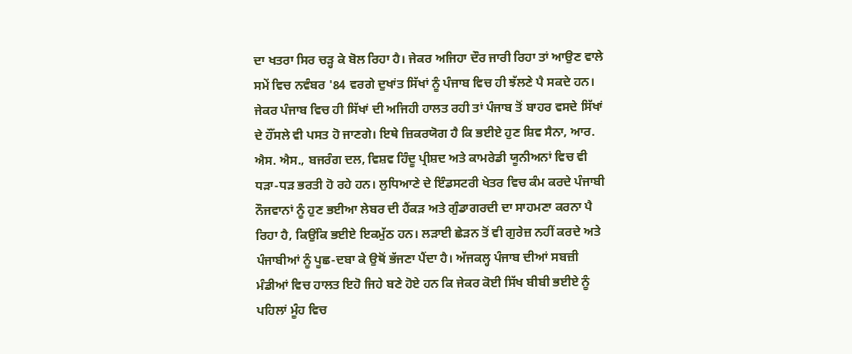ਦਾ ਖਤਰਾ ਸਿਰ ਚੜ੍ਹ ਕੇ ਬੋਲ ਰਿਹਾ ਹੈ। ਜੇਕਰ ਅਜਿਹਾ ਦੌਰ ਜਾਰੀ ਰਿਹਾ ਤਾਂ ਆਉਣ ਵਾਲੇ ਸਮੇਂ ਵਿਚ ਨਵੰਬਰ '84 ਵਰਗੇ ਦੁਖਾਂਤ ਸਿੱਖਾਂ ਨੂੰ ਪੰਜਾਬ ਵਿਚ ਹੀ ਝੱਲਣੇ ਪੈ ਸਕਦੇ ਹਨ। ਜੇਕਰ ਪੰਜਾਬ ਵਿਚ ਹੀ ਸਿੱਖਾਂ ਦੀ ਅਜਿਹੀ ਹਾਲਤ ਰਹੀ ਤਾਂ ਪੰਜਾਬ ਤੋਂ ਬਾਹਰ ਵਸਦੇ ਸਿੱਖਾਂ ਦੇ ਹੌਂਸਲੇ ਵੀ ਪਸਤ ਹੋ ਜਾਣਗੇ। ਇਥੇ ਜ਼ਿਕਰਯੋਗ ਹੈ ਕਿ ਭਈਏ ਹੁਣ ਸ਼ਿਵ ਸੈਨਾ, ਆਰ. ਐਸ. ਐਸ., ਬਜਰੰਗ ਦਲ, ਵਿਸ਼ਵ ਹਿੰਦੂ ਪ੍ਰੀਸ਼ਦ ਅਤੇ ਕਾਮਰੇਡੀ ਯੂਨੀਅਨਾਂ ਵਿਚ ਵੀ ਧੜਾ-ਧੜ ਭਰਤੀ ਹੋ ਰਹੇ ਹਨ। ਲੁਧਿਆਣੇ ਦੇ ਇੰਡਸਟਰੀ ਖੇਤਰ ਵਿਚ ਕੰਮ ਕਰਦੇ ਪੰਜਾਬੀ ਨੌਜਵਾਨਾਂ ਨੂੰ ਹੁਣ ਭਈਆ ਲੇਬਰ ਦੀ ਹੈਂਕੜ ਅਤੇ ਗੁੰਡਾਗਰਦੀ ਦਾ ਸਾਹਮਣਾ ਕਰਨਾ ਪੈ ਰਿਹਾ ਹੈ, ਕਿਉਂਕਿ ਭਈਏ ਇਕਮੁੱਠ ਹਨ। ਲੜਾਈ ਛੇੜਨ ਤੋਂ ਵੀ ਗੁਰੇਜ਼ ਨਹੀਂ ਕਰਦੇ ਅਤੇ ਪੰਜਾਬੀਆਂ ਨੂੰ ਪੂਛ-ਦਬਾ ਕੇ ਉਥੋਂ ਭੱਜਣਾ ਪੈਂਦਾ ਹੈ। ਅੱਜਕਲ੍ਹ ਪੰਜਾਬ ਦੀਆਂ ਸਬਜ਼ੀ ਮੰਡੀਆਂ ਵਿਚ ਹਾਲਤ ਇਹੋ ਜਿਹੇ ਬਣੇ ਹੋਏ ਹਨ ਕਿ ਜੇਕਰ ਕੋਈ ਸਿੱਖ ਬੀਬੀ ਭਈਏ ਨੂੰ ਪਹਿਲਾਂ ਮੂੰਹ ਵਿਚ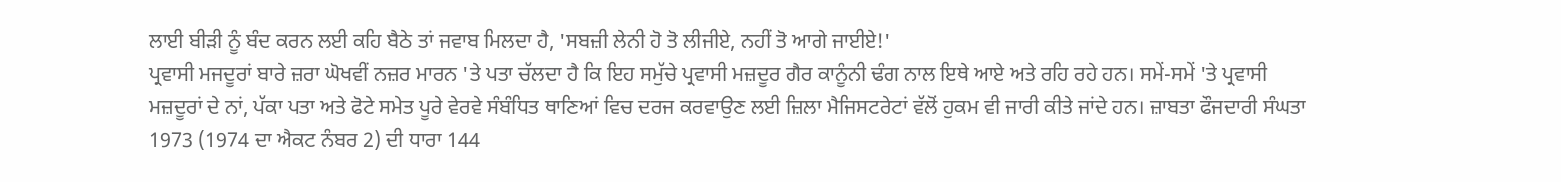ਲਾਈ ਬੀੜੀ ਨੂੰ ਬੰਦ ਕਰਨ ਲਈ ਕਹਿ ਬੈਠੇ ਤਾਂ ਜਵਾਬ ਮਿਲਦਾ ਹੈ, 'ਸਬਜ਼ੀ ਲੇਨੀ ਹੋ ਤੋ ਲੀਜੀਏ, ਨਹੀਂ ਤੋ ਆਗੇ ਜਾਈਏ!'
ਪ੍ਰਵਾਸੀ ਮਜਦੂਰਾਂ ਬਾਰੇ ਜ਼ਰਾ ਘੋਖਵੀਂ ਨਜ਼ਰ ਮਾਰਨ 'ਤੇ ਪਤਾ ਚੱਲਦਾ ਹੈ ਕਿ ਇਹ ਸਮੁੱਚੇ ਪ੍ਰਵਾਸੀ ਮਜ਼ਦੂਰ ਗੈਰ ਕਾਨੂੰਨੀ ਢੰਗ ਨਾਲ ਇਥੇ ਆਏ ਅਤੇ ਰਹਿ ਰਹੇ ਹਨ। ਸਮੇਂ-ਸਮੇਂ 'ਤੇ ਪ੍ਰਵਾਸੀ ਮਜ਼ਦੂਰਾਂ ਦੇ ਨਾਂ, ਪੱਕਾ ਪਤਾ ਅਤੇ ਫੋਟੇ ਸਮੇਤ ਪੂਰੇ ਵੇਰਵੇ ਸੰਬੰਧਿਤ ਥਾਣਿਆਂ ਵਿਚ ਦਰਜ ਕਰਵਾਉਣ ਲਈ ਜ਼ਿਲਾ ਮੈਜਿਸਟਰੇਟਾਂ ਵੱਲੋਂ ਹੁਕਮ ਵੀ ਜਾਰੀ ਕੀਤੇ ਜਾਂਦੇ ਹਨ। ਜ਼ਾਬਤਾ ਫੌਜਦਾਰੀ ਸੰਘਤਾ 1973 (1974 ਦਾ ਐਕਟ ਨੰਬਰ 2) ਦੀ ਧਾਰਾ 144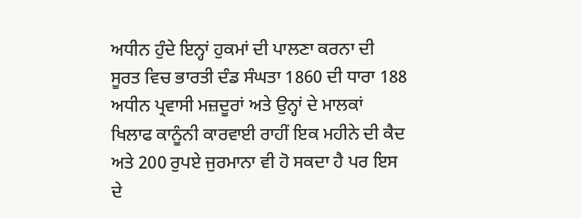ਅਧੀਨ ਹੁੰਦੇ ਇਨ੍ਹਾਂ ਹੁਕਮਾਂ ਦੀ ਪਾਲਣਾ ਕਰਨਾ ਦੀ ਸੂਰਤ ਵਿਚ ਭਾਰਤੀ ਦੰਡ ਸੰਘਤਾ 1860 ਦੀ ਧਾਰਾ 188 ਅਧੀਨ ਪ੍ਰਵਾਸੀ ਮਜ਼ਦੂਰਾਂ ਅਤੇ ਉਨ੍ਹਾਂ ਦੇ ਮਾਲਕਾਂ ਖਿਲਾਫ ਕਾਨੂੰਨੀ ਕਾਰਵਾਈ ਰਾਹੀਂ ਇਕ ਮਹੀਨੇ ਦੀ ਕੈਦ ਅਤੇ 200 ਰੁਪਏ ਜੁਰਮਾਨਾ ਵੀ ਹੋ ਸਕਦਾ ਹੈ ਪਰ ਇਸ ਦੇ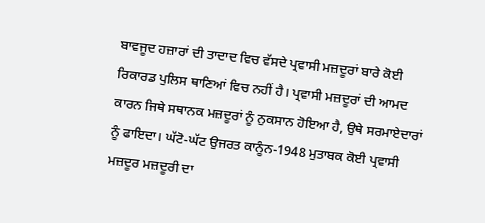ਬਾਵਜੂਦ ਹਜ਼ਾਰਾਂ ਦੀ ਤਾਦਾਦ ਵਿਚ ਵੱਸਦੇ ਪ੍ਰਵਾਸੀ ਮਜ਼ਦੂਰਾਂ ਬਾਰੇ ਕੋਈ ਰਿਕਾਰਡ ਪੁਲਿਸ ਥਾਣਿਆਂ ਵਿਚ ਨਹੀਂ ਹੈ। ਪ੍ਰਵਾਸੀ ਮਜ਼ਦੂਰਾਂ ਦੀ ਆਮਦ ਕਾਰਨ ਜਿਥੇ ਸਥਾਨਕ ਮਜ਼ਦੂਰਾਂ ਨੂੰ ਨੁਕਸਾਨ ਹੋਇਆ ਹੈ, ਉਥੇ ਸਰਮਾਏਦਾਰਾਂ ਨੂੰ ਫਾਇਦਾ। ਘੱਟੋ-ਘੱਟ ਉਜਰਤ ਕਾਨੂੰਨ-1948 ਮੁਤਾਬਕ ਕੋਈ ਪ੍ਰਵਾਸੀ ਮਜ਼ਦੂਰ ਮਜ਼ਦੂਰੀ ਦਾ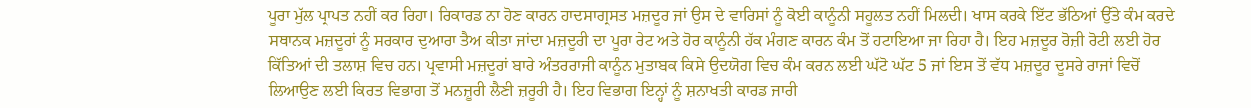ਪੂਰਾ ਮੁੱਲ ਪ੍ਰਾਪਤ ਨਹੀਂ ਕਰ ਰਿਹਾ। ਰਿਕਾਰਡ ਨਾ ਹੋਣ ਕਾਰਨ ਹਾਦਸਾਗ੍ਰਸਤ ਮਜ਼ਦੂਰ ਜਾਂ ਉਸ ਦੇ ਵਾਰਿਸਾਂ ਨੂੰ ਕੋਈ ਕਾਨੂੰਨੀ ਸਹੂਲਤ ਨਹੀਂ ਮਿਲਦੀ। ਖਾਸ ਕਰਕੇ ਇੱਟ ਭੱਠਿਆਂ ਉੱਤੇ ਕੰਮ ਕਰਦੇ ਸਥਾਨਕ ਮਜ਼ਦੂਰਾਂ ਨੂੰ ਸਰਕਾਰ ਦੁਆਰਾ ਤੈਅ ਕੀਤਾ ਜਾਂਦਾ ਮਜ਼ਦੂਰੀ ਦਾ ਪੂਰਾ ਰੇਟ ਅਤੇ ਹੋਰ ਕਾਨੂੰਨੀ ਹੱਕ ਮੰਗਣ ਕਾਰਨ ਕੰਮ ਤੋਂ ਹਟਾਇਆ ਜਾ ਰਿਹਾ ਹੈ। ਇਹ ਮਜ਼ਦੂਰ ਰੋਜ਼ੀ ਰੋਟੀ ਲਈ ਹੋਰ ਕਿੱਤਿਆਂ ਦੀ ਤਲਾਸ਼ ਵਿਚ ਹਨ। ਪ੍ਰਵਾਸੀ ਮਜ਼ਦੂਰਾਂ ਬਾਰੇ ਅੰਤਰਰਾਜੀ ਕਾਨੂੰਨ ਮੁਤਾਬਕ ਕਿਸੇ ਉਦਯੋਗ ਵਿਚ ਕੰਮ ਕਰਨ ਲਈ ਘੱਟੋ ਘੱਟ 5 ਜਾਂ ਇਸ ਤੋਂ ਵੱਧ ਮਜ਼ਦੂਰ ਦੂਸਰੇ ਰਾਜਾਂ ਵਿਚੋਂ ਲਿਆਉਣ ਲਈ ਕਿਰਤ ਵਿਭਾਗ ਤੋਂ ਮਨਜ਼ੂਰੀ ਲੈਣੀ ਜ਼ਰੂਰੀ ਹੈ। ਇਹ ਵਿਭਾਗ ਇਨ੍ਹਾਂ ਨੂੰ ਸ਼ਨਾਖਤੀ ਕਾਰਡ ਜਾਰੀ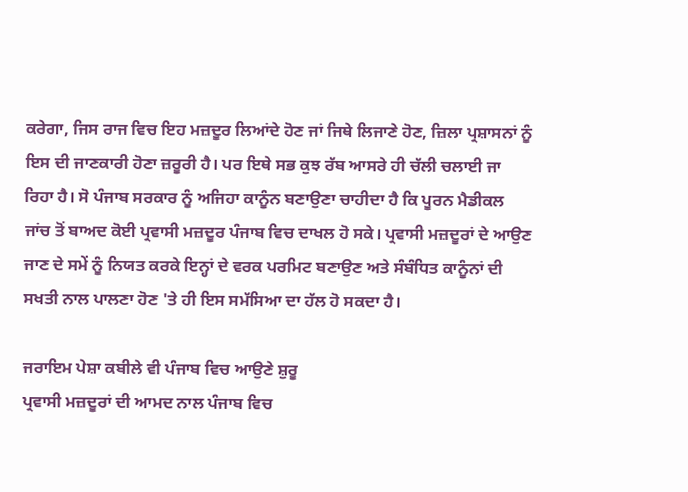ਕਰੇਗਾ, ਜਿਸ ਰਾਜ ਵਿਚ ਇਹ ਮਜ਼ਦੂਰ ਲਿਆਂਦੇ ਹੋਣ ਜਾਂ ਜਿਥੇ ਲਿਜਾਣੇ ਹੋਣ, ਜ਼ਿਲਾ ਪ੍ਰਸ਼ਾਸਨਾਂ ਨੂੰ ਇਸ ਦੀ ਜਾਣਕਾਰੀ ਹੋਣਾ ਜ਼ਰੂਰੀ ਹੈ। ਪਰ ਇਥੇ ਸਭ ਕੁਝ ਰੱਬ ਆਸਰੇ ਹੀ ਚੱਲੀ ਚਲਾਈ ਜਾ ਰਿਹਾ ਹੈ। ਸੋ ਪੰਜਾਬ ਸਰਕਾਰ ਨੂੰ ਅਜਿਹਾ ਕਾਨੂੰਨ ਬਣਾਉਣਾ ਚਾਹੀਦਾ ਹੈ ਕਿ ਪੂਰਨ ਮੈਡੀਕਲ ਜਾਂਚ ਤੋਂ ਬਾਅਦ ਕੋਈ ਪ੍ਰਵਾਸੀ ਮਜ਼ਦੂਰ ਪੰਜਾਬ ਵਿਚ ਦਾਖਲ ਹੋ ਸਕੇ। ਪ੍ਰਵਾਸੀ ਮਜ਼ਦੂਰਾਂ ਦੇ ਆਉਣ ਜਾਣ ਦੇ ਸਮੇਂ ਨੂੰ ਨਿਯਤ ਕਰਕੇ ਇਨ੍ਹਾਂ ਦੇ ਵਰਕ ਪਰਮਿਟ ਬਣਾਉਣ ਅਤੇ ਸੰਬੰਧਿਤ ਕਾਨੂੰਨਾਂ ਦੀ ਸਖਤੀ ਨਾਲ ਪਾਲਣਾ ਹੋਣ 'ਤੇ ਹੀ ਇਸ ਸਮੱਸਿਆ ਦਾ ਹੱਲ ਹੋ ਸਕਦਾ ਹੈ।

ਜਰਾਇਮ ਪੇਸ਼ਾ ਕਬੀਲੇ ਵੀ ਪੰਜਾਬ ਵਿਚ ਆਉਣੇ ਸ਼ੁਰੂ
ਪ੍ਰਵਾਸੀ ਮਜ਼ਦੂਰਾਂ ਦੀ ਆਮਦ ਨਾਲ ਪੰਜਾਬ ਵਿਚ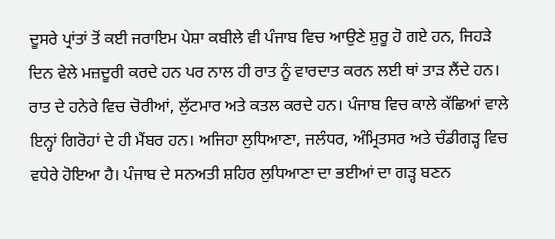ਦੂਸਰੇ ਪ੍ਰਾਂਤਾਂ ਤੋਂ ਕਈ ਜਰਾਇਮ ਪੇਸ਼ਾ ਕਬੀਲੇ ਵੀ ਪੰਜਾਬ ਵਿਚ ਆਉਣੇ ਸ਼ੁਰੂ ਹੋ ਗਏ ਹਨ, ਜਿਹੜੇ ਦਿਨ ਵੇਲੇ ਮਜ਼ਦੂਰੀ ਕਰਦੇ ਹਨ ਪਰ ਨਾਲ ਹੀ ਰਾਤ ਨੂੰ ਵਾਰਦਾਤ ਕਰਨ ਲਈ ਥਾਂ ਤਾੜ ਲੈਂਦੇ ਹਨ। ਰਾਤ ਦੇ ਹਨੇਰੇ ਵਿਚ ਚੋਰੀਆਂ, ਲੁੱਟਮਾਰ ਅਤੇ ਕਤਲ ਕਰਦੇ ਹਨ। ਪੰਜਾਬ ਵਿਚ ਕਾਲੇ ਕੱਛਿਆਂ ਵਾਲੇ ਇਨ੍ਹਾਂ ਗਿਰੋਹਾਂ ਦੇ ਹੀ ਮੈਂਬਰ ਹਨ। ਅਜਿਹਾ ਲੁਧਿਆਣਾ, ਜਲੰਧਰ, ਅੰਮ੍ਰਿਤਸਰ ਅਤੇ ਚੰਡੀਗੜ੍ਹ ਵਿਚ ਵਧੇਰੇ ਹੋਇਆ ਹੈ। ਪੰਜਾਬ ਦੇ ਸਨਅਤੀ ਸ਼ਹਿਰ ਲੁਧਿਆਣਾ ਦਾ ਭਈਆਂ ਦਾ ਗੜ੍ਹ ਬਣਨ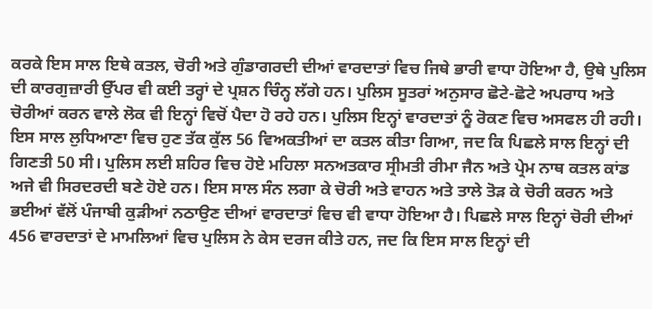ਕਰਕੇ ਇਸ ਸਾਲ ਇਥੇ ਕਤਲ, ਚੋਰੀ ਅਤੇ ਗੁੰਡਾਗਰਦੀ ਦੀਆਂ ਵਾਰਦਾਤਾਂ ਵਿਚ ਜਿਥੇ ਭਾਰੀ ਵਾਧਾ ਹੋਇਆ ਹੈ, ਉਥੇ ਪੁਲਿਸ ਦੀ ਕਾਰਗੁਜ਼ਾਰੀ ਉੱਪਰ ਵੀ ਕਈ ਤਰ੍ਹਾਂ ਦੇ ਪ੍ਰਸ਼ਨ ਚਿੰਨ੍ਹ ਲੱਗੇ ਹਨ। ਪੁਲਿਸ ਸੂਤਰਾਂ ਅਨੁਸਾਰ ਛੋਟੇ-ਛੋਟੇ ਅਪਰਾਧ ਅਤੇ ਚੋਰੀਆਂ ਕਰਨ ਵਾਲੇ ਲੋਕ ਵੀ ਇਨ੍ਹਾਂ ਵਿਚੋਂ ਪੈਦਾ ਹੋ ਰਹੇ ਹਨ। ਪੁਲਿਸ ਇਨ੍ਹਾਂ ਵਾਰਦਾਤਾਂ ਨੂੰ ਰੋਕਣ ਵਿਚ ਅਸਫਲ ਹੀ ਰਹੀ। ਇਸ ਸਾਲ ਲੁਧਿਆਣਾ ਵਿਚ ਹੁਣ ਤੱਕ ਕੁੱਲ 56 ਵਿਅਕਤੀਆਂ ਦਾ ਕਤਲ ਕੀਤਾ ਗਿਆ, ਜਦ ਕਿ ਪਿਛਲੇ ਸਾਲ ਇਨ੍ਹਾਂ ਦੀ ਗਿਣਤੀ 50 ਸੀ। ਪੁਲਿਸ ਲਈ ਸ਼ਹਿਰ ਵਿਚ ਹੋਏ ਮਹਿਲਾ ਸਨਅਤਕਾਰ ਸ੍ਰੀਮਤੀ ਰੀਮਾ ਜੈਨ ਅਤੇ ਪ੍ਰੇਮ ਨਾਥ ਕਤਲ ਕਾਂਡ ਅਜੇ ਵੀ ਸਿਰਦਰਦੀ ਬਣੇ ਹੋਏ ਹਨ। ਇਸ ਸਾਲ ਸੰਨ ਲਗਾ ਕੇ ਚੋਰੀ ਅਤੇ ਵਾਹਨ ਅਤੇ ਤਾਲੇ ਤੋੜ ਕੇ ਚੋਰੀ ਕਰਨ ਅਤੇ ਭਈਆਂ ਵੱਲੋਂ ਪੰਜਾਬੀ ਕੁੜੀਆਂ ਨਠਾਉਣ ਦੀਆਂ ਵਾਰਦਾਤਾਂ ਵਿਚ ਵੀ ਵਾਧਾ ਹੋਇਆ ਹੈ। ਪਿਛਲੇ ਸਾਲ ਇਨ੍ਹਾਂ ਚੋਰੀ ਦੀਆਂ 456 ਵਾਰਦਾਤਾਂ ਦੇ ਮਾਮਲਿਆਂ ਵਿਚ ਪੁਲਿਸ ਨੇ ਕੇਸ ਦਰਜ ਕੀਤੇ ਹਨ, ਜਦ ਕਿ ਇਸ ਸਾਲ ਇਨ੍ਹਾਂ ਦੀ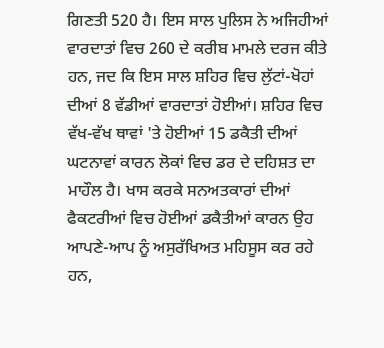ਗਿਣਤੀ 520 ਹੈ। ਇਸ ਸਾਲ ਪੁਲਿਸ ਨੇ ਅਜਿਹੀਆਂ ਵਾਰਦਾਤਾਂ ਵਿਚ 260 ਦੇ ਕਰੀਬ ਮਾਮਲੇ ਦਰਜ ਕੀਤੇ ਹਨ, ਜਦ ਕਿ ਇਸ ਸਾਲ ਸ਼ਹਿਰ ਵਿਚ ਲੁੱਟਾਂ-ਖੋਹਾਂ ਦੀਆਂ 8 ਵੱਡੀਆਂ ਵਾਰਦਾਤਾਂ ਹੋਈਆਂ। ਸ਼ਹਿਰ ਵਿਚ ਵੱਖ-ਵੱਖ ਥਾਵਾਂ 'ਤੇ ਹੋਈਆਂ 15 ਡਕੈਤੀ ਦੀਆਂ ਘਟਨਾਵਾਂ ਕਾਰਨ ਲੋਕਾਂ ਵਿਚ ਡਰ ਦੇ ਦਹਿਸ਼ਤ ਦਾ ਮਾਹੌਲ ਹੈ। ਖਾਸ ਕਰਕੇ ਸਨਅਤਕਾਰਾਂ ਦੀਆਂ ਫੈਕਟਰੀਆਂ ਵਿਚ ਹੋਈਆਂ ਡਕੈਤੀਆਂ ਕਾਰਨ ਉਹ ਆਪਣੇ-ਆਪ ਨੂੰ ਅਸੁਰੱਖਿਅਤ ਮਹਿਸੂਸ ਕਰ ਰਹੇ ਹਨ,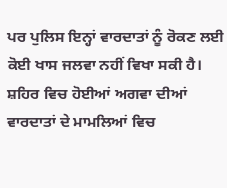ਪਰ ਪੁਲਿਸ ਇਨ੍ਹਾਂ ਵਾਰਦਾਤਾਂ ਨੂੰ ਰੋਕਣ ਲਈ ਕੋਈ ਖਾਸ ਜਲਵਾ ਨਹੀਂ ਵਿਖਾ ਸਕੀ ਹੈ। ਸ਼ਹਿਰ ਵਿਚ ਹੋਈਆਂ ਅਗਵਾ ਦੀਆਂ ਵਾਰਦਾਤਾਂ ਦੇ ਮਾਮਲਿਆਂ ਵਿਚ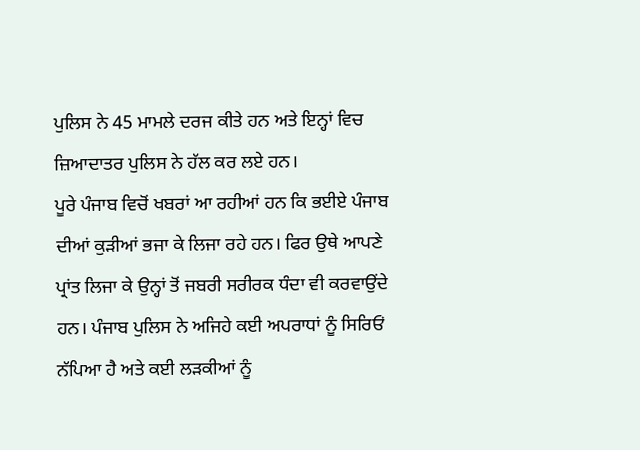ਪੁਲਿਸ ਨੇ 45 ਮਾਮਲੇ ਦਰਜ ਕੀਤੇ ਹਨ ਅਤੇ ਇਨ੍ਹਾਂ ਵਿਚ ਜ਼ਿਆਦਾਤਰ ਪੁਲਿਸ ਨੇ ਹੱਲ ਕਰ ਲਏ ਹਨ।
ਪੂਰੇ ਪੰਜਾਬ ਵਿਚੋਂ ਖਬਰਾਂ ਆ ਰਹੀਆਂ ਹਨ ਕਿ ਭਈਏ ਪੰਜਾਬ ਦੀਆਂ ਕੁੜੀਆਂ ਭਜਾ ਕੇ ਲਿਜਾ ਰਹੇ ਹਨ। ਫਿਰ ਉਥੇ ਆਪਣੇ ਪ੍ਰਾਂਤ ਲਿਜਾ ਕੇ ਉਨ੍ਹਾਂ ਤੋਂ ਜਬਰੀ ਸਰੀਰਕ ਧੰਦਾ ਵੀ ਕਰਵਾਉਂਦੇ ਹਨ। ਪੰਜਾਬ ਪੁਲਿਸ ਨੇ ਅਜਿਹੇ ਕਈ ਅਪਰਾਧਾਂ ਨੂੰ ਸਿਰਿਓਂ ਨੱਪਿਆ ਹੈ ਅਤੇ ਕਈ ਲੜਕੀਆਂ ਨੂੰ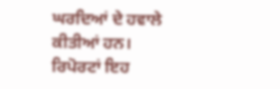ਘਰਦਿਆਂ ਦੇ ਹਵਾਲੇ ਕੀਤੀਆਂ ਹਨ। ਰਿਪੋਰਟਾਂ ਇਹ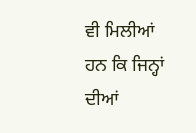ਵੀ ਮਿਲੀਆਂ ਹਨ ਕਿ ਜਿਨ੍ਹਾਂ ਦੀਆਂ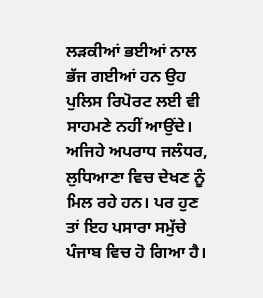ਲੜਕੀਆਂ ਭਈਆਂ ਨਾਲ ਭੱਜ ਗਈਆਂ ਹਨ ਉਹ ਪੁਲਿਸ ਰਿਪੋਰਟ ਲਈ ਵੀ ਸਾਹਮਣੇ ਨਹੀਂ ਆਉਂਦੇ। ਅਜਿਹੇ ਅਪਰਾਧ ਜਲੰਧਰ, ਲੁਧਿਆਣਾ ਵਿਚ ਦੇਖਣ ਨੂੰ ਮਿਲ ਰਹੇ ਹਨ। ਪਰ ਹੁਣ ਤਾਂ ਇਹ ਪਸਾਰਾ ਸਮੁੱਚੇ ਪੰਜਾਬ ਵਿਚ ਹੋ ਗਿਆ ਹੈ।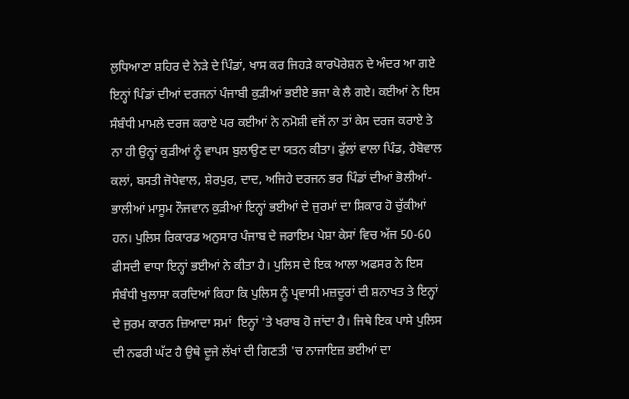ਲੁਧਿਆਣਾ ਸ਼ਹਿਰ ਦੇ ਨੇੜੇ ਦੇ ਪਿੰਡਾਂ, ਖਾਸ ਕਰ ਜਿਹੜੇ ਕਾਰਪੋਰੇਸ਼ਨ ਦੇ ਅੰਦਰ ਆ ਗਏ ਇਨ੍ਹਾਂ ਪਿੰਡਾਂ ਦੀਆਂ ਦਰਜਨਾਂ ਪੰਜਾਬੀ ਕੁੜੀਆਂ ਭਈਏ ਭਜਾ ਕੇ ਲੈ ਗਏ। ਕਈਆਂ ਨੇ ਇਸ ਸੰਬੰਧੀ ਮਾਮਲੇ ਦਰਜ ਕਰਾਏ ਪਰ ਕਈਆਂ ਨੇ ਨਮੋਸ਼ੀ ਵਜੋਂ ਨਾ ਤਾਂ ਕੇਸ ਦਰਜ ਕਰਾਏ ਤੇ ਨਾ ਹੀ ਉਨ੍ਹਾਂ ਕੁੜੀਆਂ ਨੂੰ ਵਾਪਸ ਬੁਲਾਉਣ ਦਾ ਯਤਨ ਕੀਤਾ। ਫੁੱਲਾਂ ਵਾਲਾ ਪਿੰਡ, ਹੈਬੋਵਾਲ ਕਲਾਂ, ਬਸਤੀ ਜੋਧੇਵਾਲ, ਸ਼ੇਰਪੁਰ, ਦਾਦ, ਅਜਿਹੇ ਦਰਜਨ ਭਰ ਪਿੰਡਾਂ ਦੀਆਂ ਭੋਲੀਆਂ-ਭਾਲੀਆਂ ਮਾਸੂਮ ਨੌਜਵਾਨ ਕੁੜੀਆਂ ਇਨ੍ਹਾਂ ਭਈਆਂ ਦੇ ਜੁਰਮਾਂ ਦਾ ਸ਼ਿਕਾਰ ਹੋ ਚੁੱਕੀਆਂ ਹਨ। ਪੁਲਿਸ ਰਿਕਾਰਡ ਅਨੁਸਾਰ ਪੰਜਾਬ ਦੇ ਜਰਾਇਮ ਪੇਸ਼ਾ ਕੇਸਾਂ ਵਿਚ ਅੱਜ 50-60 ਫੀਸਦੀ ਵਾਧਾ ਇਨ੍ਹਾਂ ਭਈਆਂ ਨੇ ਕੀਤਾ ਹੈ। ਪੁਲਿਸ ਦੇ ਇਕ ਆਲਾ ਅਫਸਰ ਨੇ ਇਸ ਸੰਬੰਧੀ ਖੁਲਾਸਾ ਕਰਦਿਆਂ ਕਿਹਾ ਕਿ ਪੁਲਿਸ ਨੂੰ ਪ੍ਰਵਾਸੀ ਮਜ਼ਦੂਰਾਂ ਦੀ ਸ਼ਨਾਖਤ ਤੇ ਇਨ੍ਹਾਂ ਦੇ ਜੁਰਮ ਕਾਰਨ ਜ਼ਿਆਦਾ ਸਮਾਂ  ਇਨ੍ਹਾਂ 'ਤੇ ਖਰਾਬ ਹੋ ਜਾਂਦਾ ਹੈ। ਜਿਥੇ ਇਕ ਪਾਸੇ ਪੁਲਿਸ ਦੀ ਨਫਰੀ ਘੱਟ ਹੈ ਉਥੇ ਦੂਜੇ ਲੱਖਾਂ ਦੀ ਗਿਣਤੀ 'ਚ ਨਾਜਾਇਜ਼ ਭਈਆਂ ਦਾ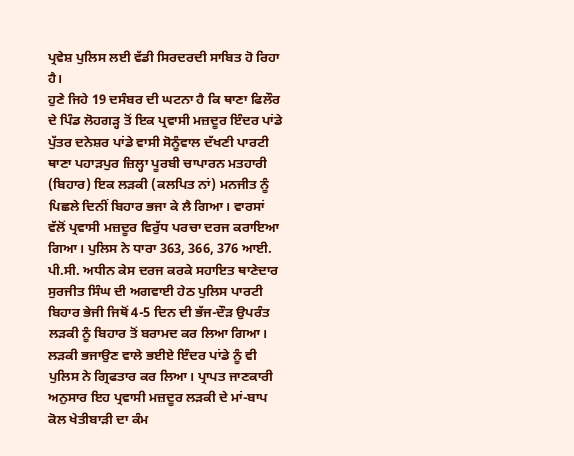ਪ੍ਰਵੇਸ਼ ਪੁਲਿਸ ਲਈ ਵੱਡੀ ਸਿਰਦਰਦੀ ਸਾਬਿਤ ਹੋ ਰਿਹਾ ਹੈ।
ਹੁਣੇ ਜਿਹੇ 19 ਦਸੰਬਰ ਦੀ ਘਟਨਾ ਹੈ ਕਿ ਥਾਣਾ ਫਿਲੌਰ ਦੇ ਪਿੰਡ ਲੋਹਗੜ੍ਹ ਤੋਂ ਇਕ ਪ੍ਰਵਾਸੀ ਮਜ਼ਦੂਰ ਇੰਦਰ ਪਾਂਡੇ ਪੁੱਤਰ ਦਨੇਸ਼ਰ ਪਾਂਡੇ ਵਾਸੀ ਸੋਨੂੰਵਾਲ ਦੱਖਣੀ ਪਾਰਟੀ ਥਾਣਾ ਪਹਾੜਪੁਰ ਜ਼ਿਲ੍ਹਾ ਪੂਰਬੀ ਚਾਪਾਰਨ ਮਤਹਾਰੀ (ਬਿਹਾਰ) ਇਕ ਲੜਕੀ (ਕਲਪਿਤ ਨਾਂ) ਮਨਜੀਤ ਨੂੰ ਪਿਛਲੇ ਦਿਨੀਂ ਬਿਹਾਰ ਭਜਾ ਕੇ ਲੈ ਗਿਆ। ਵਾਰਸਾਂ ਵੱਲੋਂ ਪ੍ਰਵਾਸੀ ਮਜ਼ਦੂਰ ਵਿਰੁੱਧ ਪਰਚਾ ਦਰਜ ਕਰਾਇਆ ਗਿਆ। ਪੁਲਿਸ ਨੇ ਧਾਰਾ 363, 366, 376 ਆਈ. ਪੀ.ਸੀ. ਅਧੀਨ ਕੇਸ ਦਰਜ ਕਰਕੇ ਸਹਾਇਤ ਥਾਣੇਦਾਰ ਸੁਰਜੀਤ ਸਿੰਘ ਦੀ ਅਗਵਾਈ ਹੇਠ ਪੁਲਿਸ ਪਾਰਟੀ ਬਿਹਾਰ ਭੇਜੀ ਜਿਥੋਂ 4-5 ਦਿਨ ਦੀ ਭੱਜ-ਦੌੜ ਉਪਰੰਤ ਲੜਕੀ ਨੂੰ ਬਿਹਾਰ ਤੋਂ ਬਰਾਮਦ ਕਰ ਲਿਆ ਗਿਆ। ਲੜਕੀ ਭਜਾਉਣ ਵਾਲੇ ਭਈਏ ਇੰਦਰ ਪਾਂਡੇ ਨੂੰ ਵੀ ਪੁਲਿਸ ਨੇ ਗ੍ਰਿਫਤਾਰ ਕਰ ਲਿਆ। ਪ੍ਰਾਪਤ ਜਾਣਕਾਰੀ ਅਨੁਸਾਰ ਇਹ ਪ੍ਰਵਾਸੀ ਮਜ਼ਦੂਰ ਲੜਕੀ ਦੇ ਮਾਂ-ਬਾਪ ਕੋਲ ਖੇਤੀਬਾੜੀ ਦਾ ਕੰਮ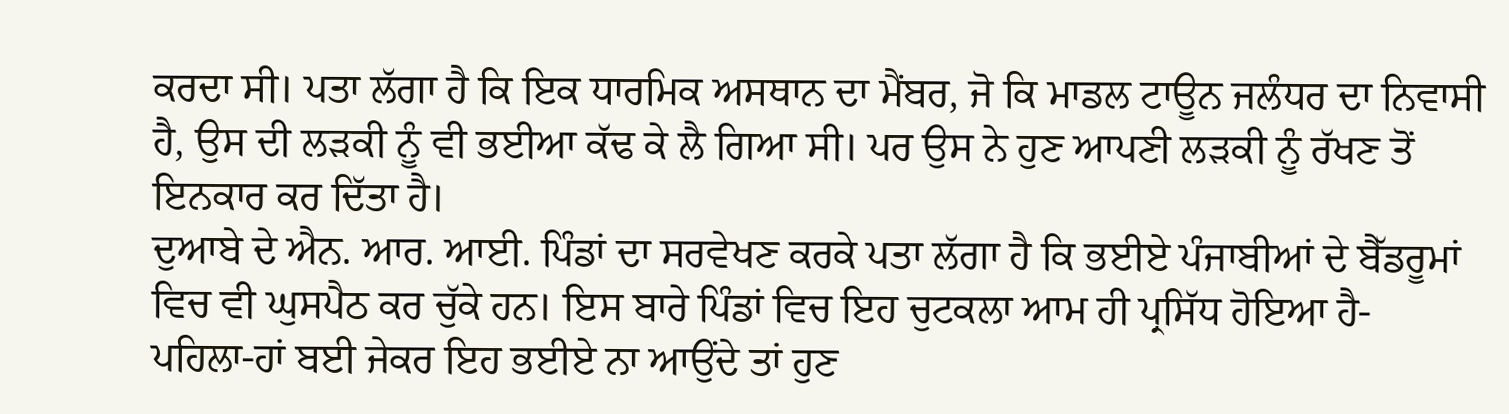ਕਰਦਾ ਸੀ। ਪਤਾ ਲੱਗਾ ਹੈ ਕਿ ਇਕ ਧਾਰਮਿਕ ਅਸਥਾਨ ਦਾ ਮੈਂਬਰ, ਜੋ ਕਿ ਮਾਡਲ ਟਾਊਨ ਜਲੰਧਰ ਦਾ ਨਿਵਾਸੀ ਹੈ, ਉਸ ਦੀ ਲੜਕੀ ਨੂੰ ਵੀ ਭਈਆ ਕੱਢ ਕੇ ਲੈ ਗਿਆ ਸੀ। ਪਰ ਉਸ ਨੇ ਹੁਣ ਆਪਣੀ ਲੜਕੀ ਨੂੰ ਰੱਖਣ ਤੋਂ ਇਨਕਾਰ ਕਰ ਦਿੱਤਾ ਹੈ।
ਦੁਆਬੇ ਦੇ ਐਨ. ਆਰ. ਆਈ. ਪਿੰਡਾਂ ਦਾ ਸਰਵੇਖਣ ਕਰਕੇ ਪਤਾ ਲੱਗਾ ਹੈ ਕਿ ਭਈਏ ਪੰਜਾਬੀਆਂ ਦੇ ਬੈੱਡਰੂਮਾਂ ਵਿਚ ਵੀ ਘੁਸਪੈਠ ਕਰ ਚੁੱਕੇ ਹਨ। ਇਸ ਬਾਰੇ ਪਿੰਡਾਂ ਵਿਚ ਇਹ ਚੁਟਕਲਾ ਆਮ ਹੀ ਪ੍ਰਸਿੱਧ ਹੋਇਆ ਹੈ-
ਪਹਿਲਾ-ਹਾਂ ਬਈ ਜੇਕਰ ਇਹ ਭਈਏ ਨਾ ਆਉਂਦੇ ਤਾਂ ਹੁਣ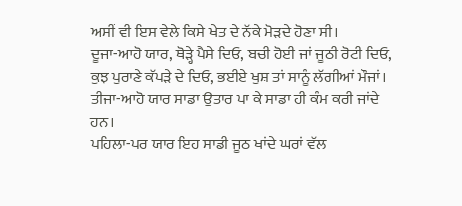ਅਸੀਂ ਵੀ ਇਸ ਵੇਲੇ ਕਿਸੇ ਖੇਤ ਦੇ ਨੱਕੇ ਮੋੜਦੇ ਹੋਣਾ ਸੀ।
ਦੂਜਾ-ਆਹੋ ਯਾਰ, ਥੋੜ੍ਹੇ ਪੈਸੇ ਦਿਓ, ਬਚੀ ਹੋਈ ਜਾਂ ਜੂਠੀ ਰੋਟੀ ਦਿਓ, ਕੁਝ ਪੁਰਾਣੇ ਕੱਪੜੇ ਦੇ ਦਿਓ, ਭਈਏ ਖੁਸ਼ ਤਾਂ ਸਾਨੂੰ ਲੱਗੀਆਂ ਮੌਜਾਂ।
ਤੀਜਾ-ਆਹੋ ਯਾਰ ਸਾਡਾ ਉਤਾਰ ਪਾ ਕੇ ਸਾਡਾ ਹੀ ਕੰਮ ਕਰੀ ਜਾਂਦੇ ਹਨ।
ਪਹਿਲਾ-ਪਰ ਯਾਰ ਇਹ ਸਾਡੀ ਜੂਠ ਖਾਂਦੇ ਘਰਾਂ ਵੱਲ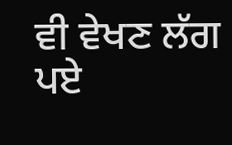ਵੀ ਵੇਖਣ ਲੱਗ ਪਏ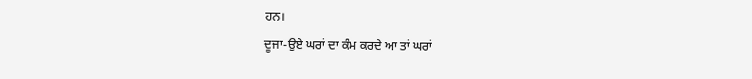ਹਨ।
ਦੂਜਾ-ਉਏ ਘਰਾਂ ਦਾ ਕੰਮ ਕਰਦੇ ਆ ਤਾਂ ਘਰਾਂ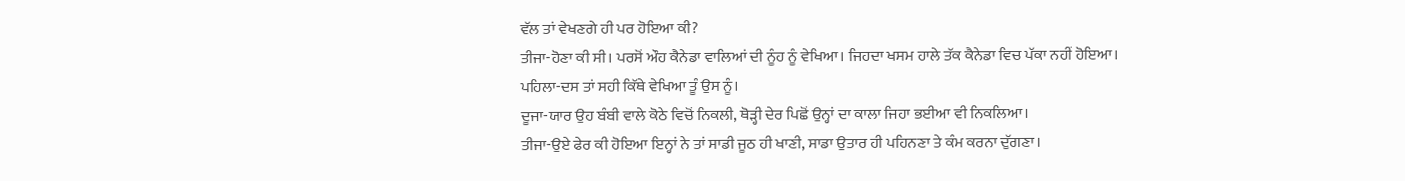ਵੱਲ ਤਾਂ ਵੇਖਣਗੇ ਹੀ ਪਰ ਹੋਇਆ ਕੀ?
ਤੀਜਾ-ਹੋਣਾ ਕੀ ਸੀ। ਪਰਸੋਂ ਔਹ ਕੈਨੇਡਾ ਵਾਲਿਆਂ ਦੀ ਨੂੰਹ ਨੂੰ ਵੇਖਿਆ। ਜਿਹਦਾ ਖਸਮ ਹਾਲੇ ਤੱਕ ਕੈਨੇਡਾ ਵਿਚ ਪੱਕਾ ਨਹੀਂ ਹੋਇਆ।
ਪਹਿਲਾ-ਦਸ ਤਾਂ ਸਹੀ ਕਿੱਥੇ ਵੇਖਿਆ ਤੂੰ ਉਸ ਨੂੰ।
ਦੂਜਾ-ਯਾਰ ਉਹ ਬੰਬੀ ਵਾਲੇ ਕੋਠੇ ਵਿਚੋਂ ਨਿਕਲੀ, ਥੋੜ੍ਹੀ ਦੇਰ ਪਿਛੋਂ ਉਨ੍ਹਾਂ ਦਾ ਕਾਲਾ ਜਿਹਾ ਭਈਆ ਵੀ ਨਿਕਲਿਆ।
ਤੀਜਾ-ਉਏ ਫੇਰ ਕੀ ਹੋਇਆ ਇਨ੍ਹਾਂ ਨੇ ਤਾਂ ਸਾਡੀ ਜੂਠ ਹੀ ਖਾਣੀ, ਸਾਡਾ ਉਤਾਰ ਹੀ ਪਹਿਨਣਾ ਤੇ ਕੰਮ ਕਰਨਾ ਦੁੱਗਣਾ।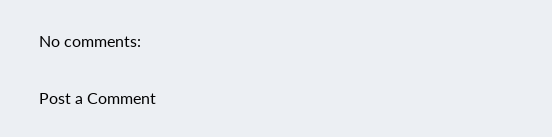No comments:

Post a Comment